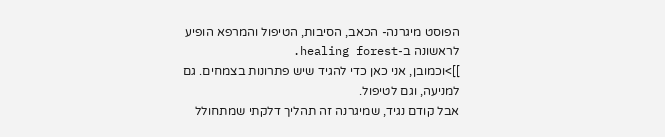הפוסט מיגרנה- הכאב, הסיבות, הטיפול והמרפא הופיע לראשונה ב-healing forest.
]]>וכמובן, אני כאן כדי להגיד שיש פתרונות בצמחים. גם למניעה, וגם לטיפול.
אבל קודם נגיד, שמיגרנה זה תהליך דלקתי שמתחולל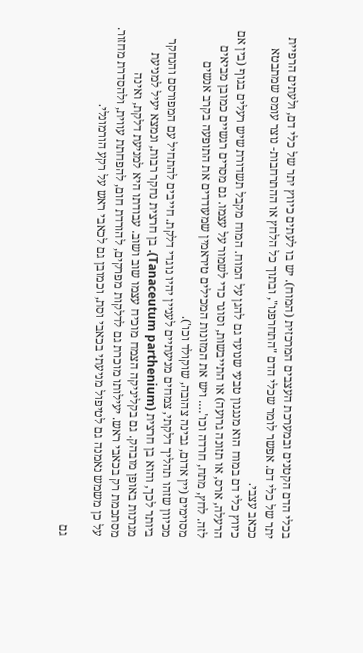בכלי הדם הקטנים ובמערכת העצבים המרכזית (המוח). יש בו לעתים כיווץ יתר של כלי דם, ולעתים הרפיית יתר של כלי דם. אפשר לומר שכלי הדם "התחרפנו", ובתוך כל הלחץ או ההתרחבות- נוצר עומס שמתבטא ככאב עצבי.
כיווץ כלי דם במוח הוא מנגנון טבעי שנועד גם להגן על המוח. המוח מקבל תשדורת שיש רעלים בגוף (בין אם הרעלה, ארס, או תזונה גרועה) או התייבשות, וסוגר כדי לשמור על עצמו. גם מסרים רגשיים כמובן מביאים לזה. לחץ, מתח, חרדה וכו'…. ויש את המזונות המכילים טיראמין שמעודדים את התופעה בקרב אנשים מסוימים (יין אדום, גבינה צהובה, שוקולד וכו').
מכיוון שזהו תהליך דלקתי, צמחים מניעתיים לעניין יהיו נוגדי דלקת. חייבים להתחיל עם המפורסם והנחקר ביותר לכך, והוא בן חרצית (Tanaceutum parthenium). בן חרצית נחקר רבות, ונמצא יעיל למניעת מגרנות באופן מובהק. גם בקליניקה הצמח מוכיח עצמו שוב ושוב. עבודתו היא למניעת דלקת, ואינה מסתכמת רק בכאבי ראש. יעילותו מוכרת גם לדלקות מפרקים, להורדת חום, להפחתת עווית, ולהסדרת מחזור. על כן משמש נאמנה גם לטיפול מניעתי בכאבי וסת, וכמובן גם לכאבי ראש על רקע הורמונלי.

גם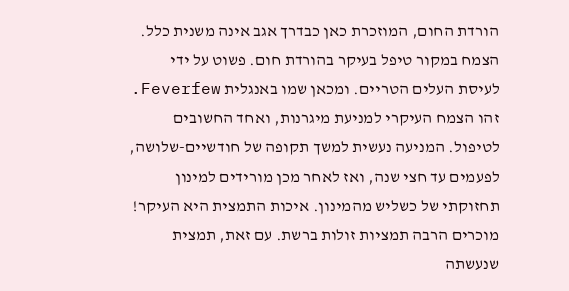הורדת החום, המוזכרת כאן כבדרך אגב אינה משנית כלל. הצמח במקור טיפל בעיקר בהורדת חום. פשוט על ידי לעיסת העלים הטריים. ומכאן שמו באנגלית Feverfew.
זהו הצמח העיקרי למניעת מיגרנות, ואחד החשובים לטיפול. המניעה נעשית למשך תקופה של חודשיים-שלושה, לפעמים עד חצי שנה, ואז לאחר מכן מורידים למינון תחזוקתי של כשליש מהמינון. איכות התמצית היא העיקר! מוכרים הרבה תמציות זולות ברשת. עם זאת, תמצית שנעשתה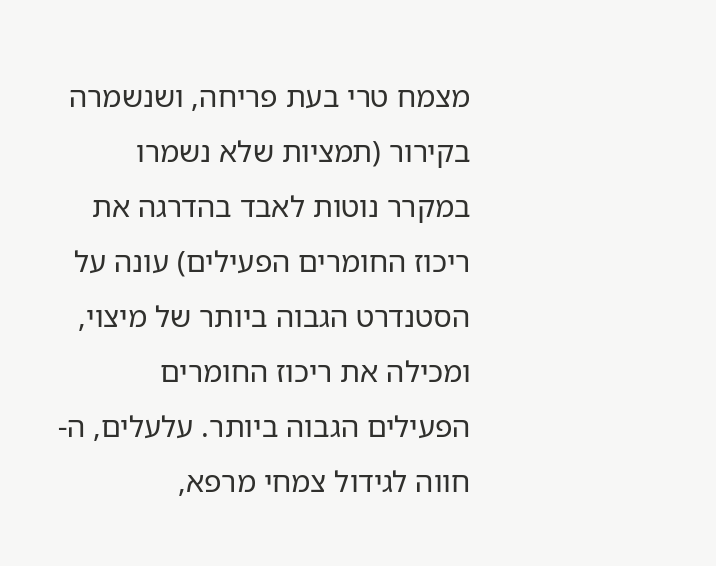מצמח טרי בעת פריחה, ושנשמרה בקירור (תמציות שלא נשמרו במקרר נוטות לאבד בהדרגה את ריכוז החומרים הפעילים) עונה על הסטנדרט הגבוה ביותר של מיצוי, ומכילה את ריכוז החומרים הפעילים הגבוה ביותר. עלעלים, ה-חווה לגידול צמחי מרפא,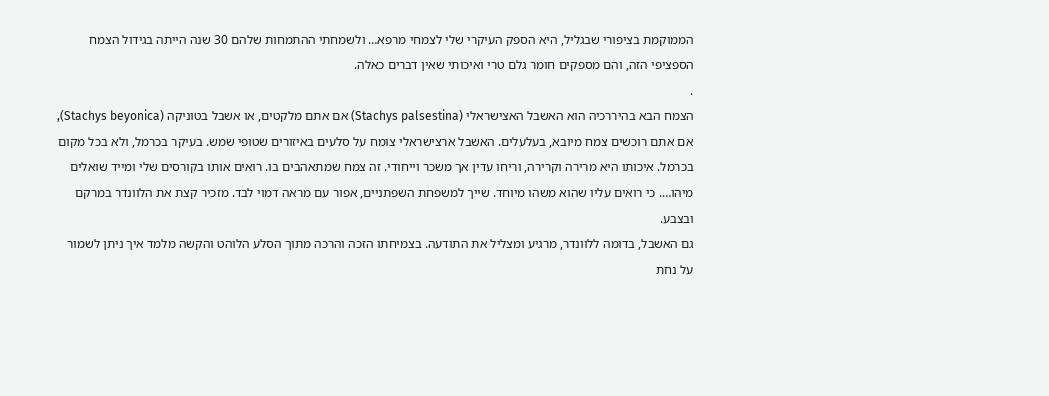הממוקמת בציפורי שבגליל, היא הספק העיקרי שלי לצמחי מרפא… ולשמחתי ההתמחות שלהם 30 שנה הייתה בגידול הצמח הספציפי הזה, והם מספקים חומר גלם טרי ואיכותי שאין דברים כאלה.
.
הצמח הבא בהיררכיה הוא האשבל האצישראלי (Stachys palsestina) אם אתם מלקטים, או אשבל בטוניקה (Stachys beyonica), אם אתם רוכשים צמח מיובא, בעלעלים. האשבל ארצישראלי צומח על סלעים באיזורים שטופי שמש. בעיקר בכרמל, ולא בכל מקום בכרמל. איכותו היא מרירה וקרירה, וריחו עדין אך משכר וייחודי. זה צמח שמתאהבים בו. רואים אותו בקורסים שלי ומייד שואלים מיהו…. כי רואים עליו שהוא משהו מיוחד. שייך למשפחת השפתניים, אפור עם מראה דמוי לבד. מזכיר קצת את הלוונדר במרקם ובצבע.
גם האשבל, בדומה ללוונדר, מרגיע ומצליל את התודעה. בצמיחתו הזכה והרכה מתוך הסלע הלוהט והקשה מלמד איך ניתן לשמור על נחת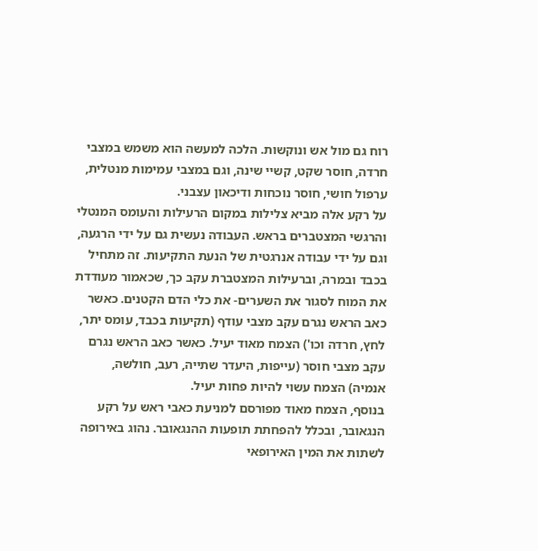רוח גם מול אש ונוקשות. הלכה למעשה הוא משמש במצבי חרדה, חוסר שקט, קשיי שינה, וגם במצבי עמימות מנטלית, ערפול חושי, חוסר נוכחות ודיכאון עצבני.
על רקע אלה מביא צלילות במקום הרעילות והעומס המנטלי והרגשי המצטברים בראש. העבודה נעשית גם על ידי הרגעה, וגם על ידי עבודה אנרגטית של הנעת התקיעות. זה מתחיל בכבד ובמרה, וברעילות המצטברת עקב כך, שכאמור מעודדת את המוח לסגור את השערים- את כלי הדם הקטנים. כאשר כאב הראש נגרם עקב מצבי עודף (תקיעות בכבד, עומס יתר, לחץ, חרדה וכו') הצמח מאוד יעיל. כאשר כאב הראש נגרם עקב מצבי חוסר (עייפות, היעדר שתייה, רעב, חולשה, אנמיה) הצמח עשוי להיות פחות יעיל.
בנוסף, הצמח מאוד מפורסם למניעת כאבי ראש על רקע הנגאובר, ובכלל להפחתת תופעות ההנגאובר. נהוג באירופה לשתות את המין האירופאי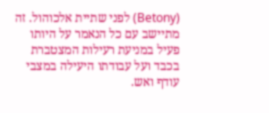(Betony) לפני שתיית אלכוהול. זה מתיישב עם כל הנאמר על היותו פעיל במניעת רעילות המצטברת בכבד ועל עבודתו היעילה במצבי עודף ואש.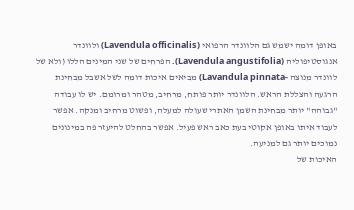באופן דומה ישמש גם הלוונדר הרפואי (Lavendula officinalis) ולוונדר אנגוסטיפוליה (Lavendula angustifolia). הפרחים של שני המינים הללו (ולא של לוונדר מנוצה -Lavandula pinnata) מביאים איכות דומה לשל אשבל מבחינת הרגעה והצללת הראש. הלוונדר יותר פותח, מרחיב, מטהר ומרומם. יש לו עבודה "גבוהה" יותר מבחינת השמן האתרי שעולה למעלה, ופשוט מרחיב ומנקה. אפשר לעבוד איתו באופן אקוטי בעת כאב ראש פעיל. אפשר בהחלט להיעזר פה במינונים נמוכים יותר גם למניעה.
האיכות של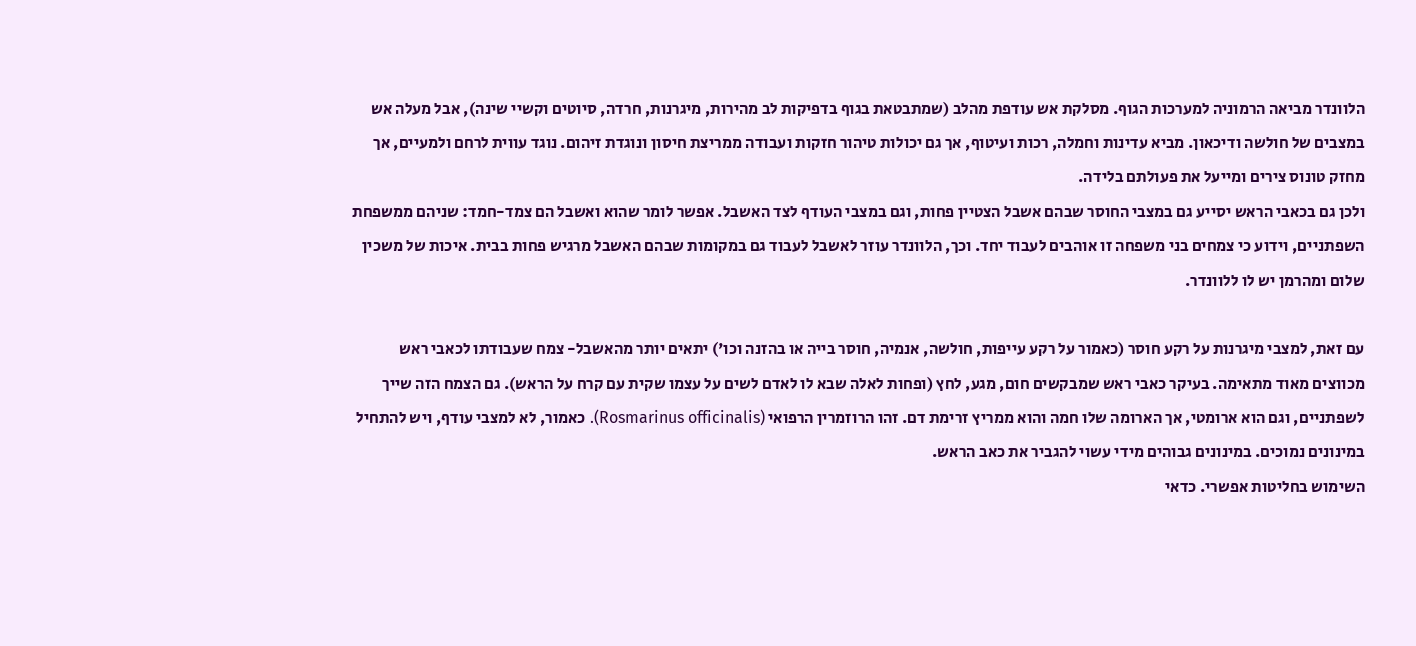הלוונדר מביאה הרמוניה למערכות הגוף. מסלקת אש עודפת מהלב (שמתבטאת בגוף בדפיקות לב מהירות, מיגרנות, חרדה, סיוטים וקשיי שינה), אבל מעלה אש במצבים של חולשה ודיכאון. מביא עדינות וחמלה, רכות ועיטוף, אך גם יכולות טיהור חזקות ועבודה ממריצת חיסון ונוגדת זיהום. נוגד עווית לרחם ולמעיים, אך מחזק טונוס צירים ומייעל את פעולתם בלידה.
ולכן גם בכאבי הראש יסייע גם במצבי החוסר שבהם אשבל הצטיין פחות, וגם במצבי העודף לצד האשבל. אפשר לומר שהוא ואשבל הם צמד-חמד: שניהם ממשפחת השפתניים, וידוע כי צמחים בני משפחה זו אוהבים לעבוד יחד. וכך, הלוונדר עוזר לאשבל לעבוד גם במקומות שבהם האשבל מרגיש פחות בבית. איכות של משכין שלום ומהרמן יש לו ללוונדר.

עם זאת, למצבי מיגרנות על רקע חוסר (כאמור על רקע עייפות, חולשה, אנמיה, חוסר בייה או בהזנה וכו') יתאים יותר מהאשבל- צמח שעבודתו לכאבי ראש מכווצים מאוד מתאימה. בעיקר כאבי ראש שמבקשים חום, מגע, לחץ (ופחות לאלה שבא לו לאדם לשים על עצמו שקית עם קרח על הראש). גם הצמח הזה שייך לשפתניים, וגם הוא ארומטי, אך הארומה שלו חמה והוא ממריץ זרימת דם. זהו הרוזמרין הרפואי (Rosmarinus officinalis). כאמור, לא למצבי עודף, ויש להתחיל במינונים נמוכים. במינונים גבוהים מידי עשוי להגביר את כאב הראש.
השימוש בחליטות אפשרי. כדאי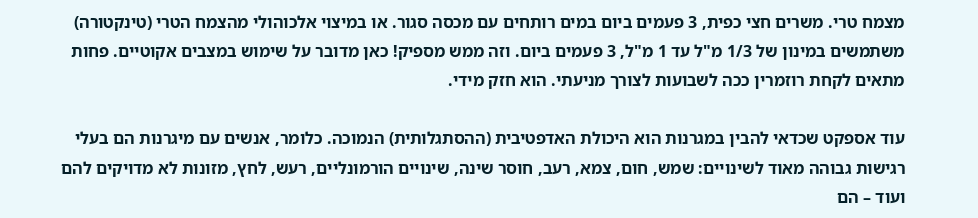מצמח טרי. משרים חצי כפית, 3 פעמים ביום במים רותחים עם מכסה סגור. או במיצוי אלכוהולי מהצמח הטרי (טינקטורה) משתמשים במינון של 1/3 מ"ל עד 1 מ"ל, 3 פעמים ביום. וזה ממש מספיק! כאן מדובר על שימוש במצבים אקוטיים. פחות מתאים לקחת רוזמרין ככה לשבועות לצורך מניעתי. הוא חזק מידי.

עוד אספקט שכדאי להבין במגרנות הוא היכולת האדפטיבית (ההסתגלותית) הנמוכה. כלומר, אנשים עם מיגרנות הם בעלי רגישות גבוהה מאוד לשינויים: שמש, חום, צמא, רעב, חוסר שינה, שינויים הורמונליים, רעש, לחץ, מזונות לא מדויקים להם ועוד – הם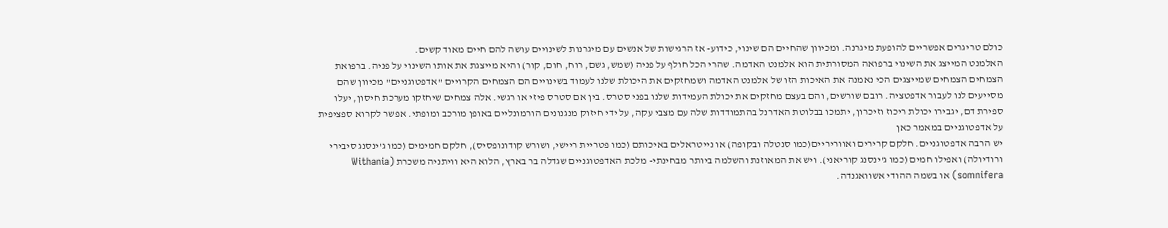כולם טריגרים אפשריים להופעת מיגרנה. ומכיוון שהחיים הם שינוי, כידוע- אז הרגישות של אנשים עם מיגרנות לשינויים עושה להם חיים מאוד קשים.
האלמנט המייצג את השינוי ברפואה המסורתית הוא אלמנט האדמה. שהרי הכל חולף על פניה (שמש, גשם, רוח, חום, קור) והיא מייצגת את אותו השינוי על פניה. ברפואת הצמחים הצמחים שמייצגים הכי נאמנה את האיכות הזו של אלמנט האדמה ושמחזקים את היכולת שלנו לעמוד בשינויים הם הצמחים הקרויים "אדפטוגניים" מכיוון שהם מסייעים לנו לעבור אדפטציה. רובם שורשים, והם בעצם מחזקים את יכולת העמידות שלנו בפני סטרס. בין אם סטרס פיזי או רגשי. אלה צמחים שיחזקו מערכת חיסון, יעלו ספירת דם, יגבירו יכולת ריכוז וזיכרון, יתמכו בבלוטת האדרנל בהתמודדות שלה עם מצבי עקה, על ידי חיזוק מנגנונים הורמונליים באופן מורכב ומופתי. אפשר לקרוא ספציפית על אדפטוגניים במאמר כאן
יש הרבה אדפטוגניים. חלקם קרירים ואווריריים(כמו סנטלה ובקופה) או נייטראלים באיכותם (כמו פטריית ריישי, ושורש קודונופסיס), חלקם חמימים (כמו ג'ינסנג סיבירי ורודיולה) ואפילו חמים (כמו ג'ינסנג קוריאני). ויש את המאוזנת והשלמה ביותר מבחינתי- מלכת האדפטוגניים שגדלה בר בארץ, הלוא היא וויתניה משכרת (Withania somnifera) או בשמה ההודי אשוואגנדה.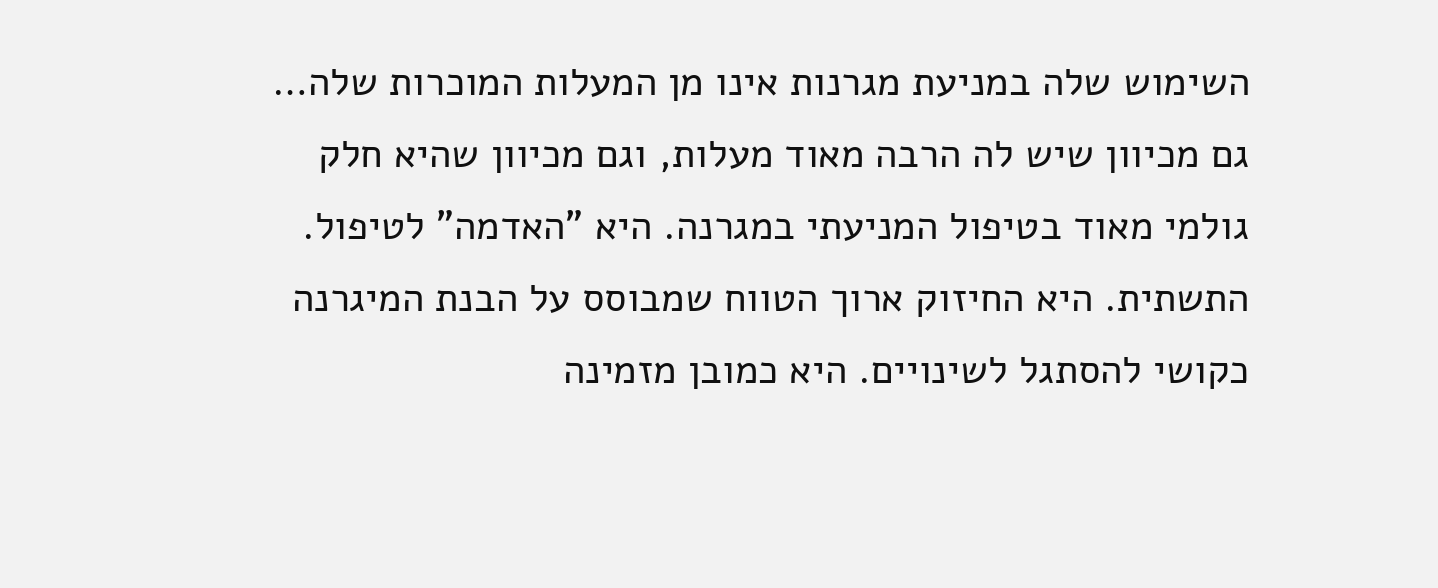השימוש שלה במניעת מגרנות אינו מן המעלות המוכרות שלה… גם מכיוון שיש לה הרבה מאוד מעלות, וגם מכיוון שהיא חלק גולמי מאוד בטיפול המניעתי במגרנה. היא "האדמה" לטיפול. התשתית. היא החיזוק ארוך הטווח שמבוסס על הבנת המיגרנה כקושי להסתגל לשינויים. היא כמובן מזמינה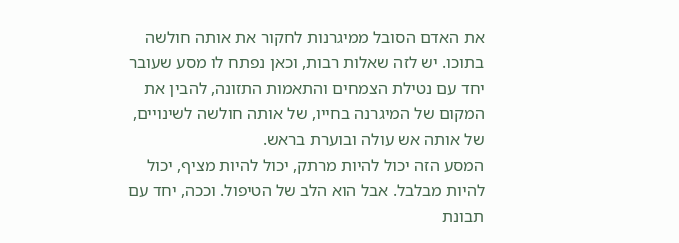את האדם הסובל ממיגרנות לחקור את אותה חולשה בתוכו. יש לזה שאלות רבות, וכאן נפתח לו מסע שעובר יחד עם נטילת הצמחים והתאמות התזונה, להבין את המקום של המיגרנה בחייו, של אותה חולשה לשינויים, של אותה אש עולה ובוערת בראש.
המסע הזה יכול להיות מרתק, יכול להיות מציף, יכול להיות מבלבל. אבל הוא הלב של הטיפול. וככה, יחד עם תבונת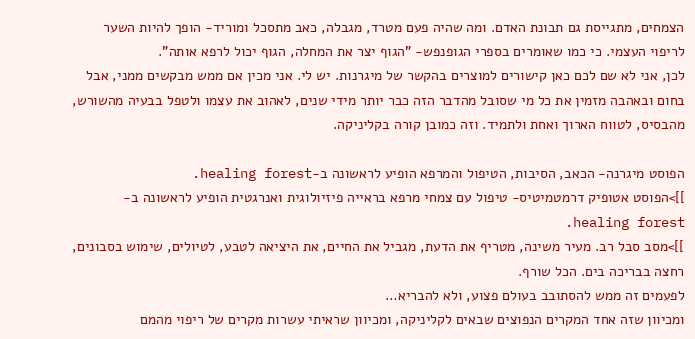הצמחים, מתגייסת גם תבונת האדם. ומה שהיה פעם מטרד, מגבלה, כאב מתסכל ומוריד- הופך להיות השער לריפוי העצמי. כי כמו שאומרים בספרי הגופנפש- "הגוף יצר את המחלה, הגוף יכול לרפא אותה".
לכן, אני לא שם לכם כאן קישורים למוצרים בהקשר של מיגרנות. יש לי. אני מכין אם ממש מבקשים ממני, אבל בחום ובאהבה מזמין את כל מי שסובל מהדבר הזה כבר יותר מידי שנים, לאהוב את עצמו ולטפל בבעיה מהשורש, מהבסיס, לטווח הארוך ואחת ולתמיד. וזה כמובן קורה בקליניקה.

הפוסט מיגרנה- הכאב, הסיבות, הטיפול והמרפא הופיע לראשונה ב-healing forest.
]]>הפוסט אטופיק דרמטמיטיס- טיפול עם צמחי מרפא בראייה פיזיולוגית ואנרגטית הופיע לראשונה ב-healing forest.
]]>מסב סבל רב. מעיר משינה, מטריף את הדעת, מגביל את החיים, את היציאה לטבע, לטיולים, שימוש בסבונים, רחצה בבריכה בים. הכל שורף.
לפעמים זה ממש להסתובב בעולם פצוע, ולא להבריא…
ומכיוון שזה אחד המקרים הנפוצים שבאים לקליניקה, ומכיוון שראיתי עשרות מקרים של ריפוי מהמם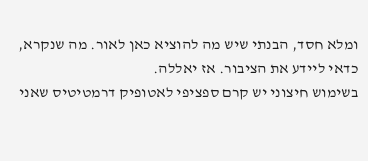ומלא חסד, הבנתי שיש מה להוציא כאן לאור. מה שנקרא, כדאי ליידע את הציבור. אז יאללה.
בשימוש חיצוני יש קרם ספציפי לאטופיק דרמטיטיס שאני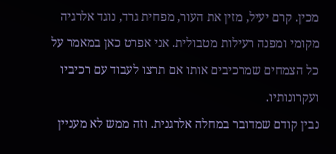מכין. קרם יעיל, מזין את העור, מפחית גרד, נוגד אלרגיה מקומי ומפנה רעילות מטבולית. אני אפרט כאן במאמר על כל הצמחים שמרכיבים אותו אם תרצו לעבוד עם רכיביו ועקרונותיו.
נבין קודם שמדובר במחלה אלרגנית. וזה ממש לא מעניין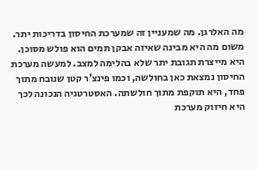מה האלרגן. מה שמעניין זה שמערכת החיסון בדריכות יתר. משום מה היא מבינה שאיזה אבקן תמים הוא פולש מסוכן. היא מייצרת תגובת יתר שלא בהלימה למצב. למעשה מערכת החיסון נמצאת כאן בחולשה, וכמו פינצ'ר קטן שנובח מתוך פחד, היא תוקפת מתוך חולשתה. האסטרטגיה הנכונה לכך היא חיזוק מערכת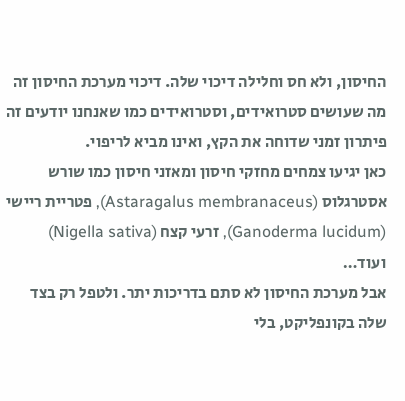החיסון, ולא חס וחלילה דיכוי שלה. דיכוי מערכת החיסון זה מה שעושים סטרואידים, וסטרואידים כמו שאנחנו יודעים זה פיתרון זמני שדוחה את הקץ, ואינו מביא לריפוי.
כאן יגיעו צמחים מחזקי חיסון ומאזני חיסון כמו שורש אסטרגלוס (Astaragalus membranaceus), פטריית ריישי (Ganoderma lucidum), זרעי קצח (Nigella sativa) ועוד…
אבל מערכת החיסון לא סתם בדריכות יתר. ולטפל רק בצד שלה בקונפליקט, בלי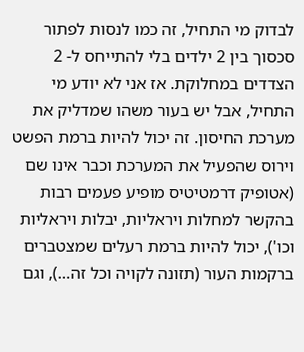לבדוק מי התחיל, זה כמו לנסות לפתור סכסוך בין 2 ילדים בלי להתייחס ל- 2 הצדדים במחלוקת. אז אני לא יודע מי התחיל, אבל יש בעור משהו שמדליק את מערכת החיסון. זה יכול להיות ברמת הפשט וירוס שהפעיל את המערכת וכבר אינו שם (אטופיק דרמטיטיס מופיע פעמים רבות בהקשר למחלות ויראליות, יבלות ויראליות וכו'), יכול להיות ברמת רעלים שמצטברים ברקמות העור (תזונה לקויה וכל זה…), וגם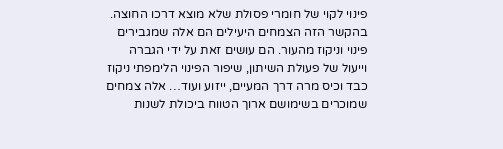פינוי לקוי של חומרי פסולת שלא מוצא דרכו החוצה.
בהקשר הזה הצמחים היעילים הם אלה שמגבירים פינוי וניקוז מהעור. הם עושים זאת על ידי הגברה וייעול של פעולת השיתון, שיפור הפינוי הלימפתי ניקוז כבד וכיס מרה דרך המעיים, ייזוע ועוד… אלה צמחים שמוכרים בשימושם ארוך הטווח ביכולת לשנות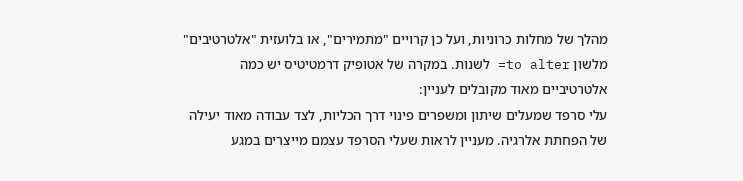מהלך של מחלות כרוניות, ועל כן קרויים "מתמירים", או בלועזית "אלטרטיבים" מלשון to alter= לשנות. במקרה של אטופיק דרמטיטיס יש כמה אלטרטיביים מאוד מקובלים לעניין:
עלי סרפד שמעלים שיתון ומשפרים פינוי דרך הכליות, לצד עבודה מאוד יעילה של הפחתת אלרגיה. מעניין לראות שעלי הסרפד עצמם מייצרים במגע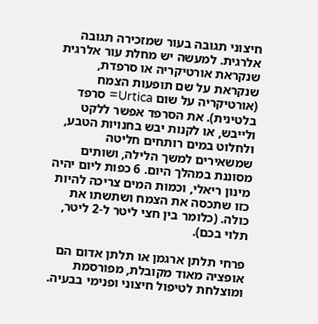חיצוני תגובה בעור שמזכירה תגובה אלרגית. למעשה יש מחלת עור אלרגית שנקראת אורטיקריה או סרפדת, שנקראת על שם תופעות הצמח (אורטיקריה על שום Urtica= סרפד בלטינית). את הסרפד אפשר ללקט ולייבש, או לקנות יבש בחנויות הטבע, ולחלוט במים רותחים חליטה שמשאירים למשך הלילה, ושותים מסוננת במהלך היום. 6 כפות ליום יהיה מינון ריאלי, וכמות המים צריכה להיות כזו שתכסה את הצמח ושתשתו את כולה. (כלומר בין חצי ליטר ל-2 ליטר, תלוי בכם).

פרחי תלתן ארגמן או תלתן אדום הם אופציה מאוד מקובלת, מפורסמת ומוצלחת לטיפול חיצוני ופנימי בבעיה.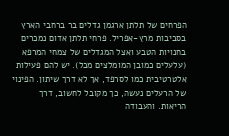הפרחים של תלתן ארגמן גדלים בר ברחבי הארץ בסביבות מרץ-אפריל. פרחי תלתן אדום נמכרים בחנויות הטבע ואצל המגדלים של צמחי המרפא (עלעלים כמובן המומלצים מכל). יש להם פעילות אלטרטיבית כמו לסרפד, אך לא דרך שיתון. הפינוי של הרעלים נעשה, כך מקובל לחשוב, דרך הריאות. והעבודה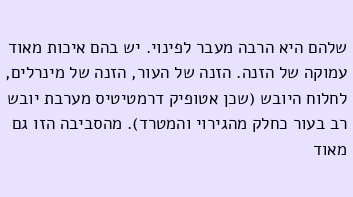שלהם היא הרבה מעבר לפינוי. יש בהם איכות מאוד עמוקה של הזנה. הזנה של העור, הזנה של מינרלים, לחלוח היובש (שכן אטופיק דרמטיטיס מערבת יובש רב בעור כחלק מהגירוי והמטרד). מהסביבה הזו גם מאוד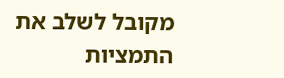מקובל לשלב את התמציות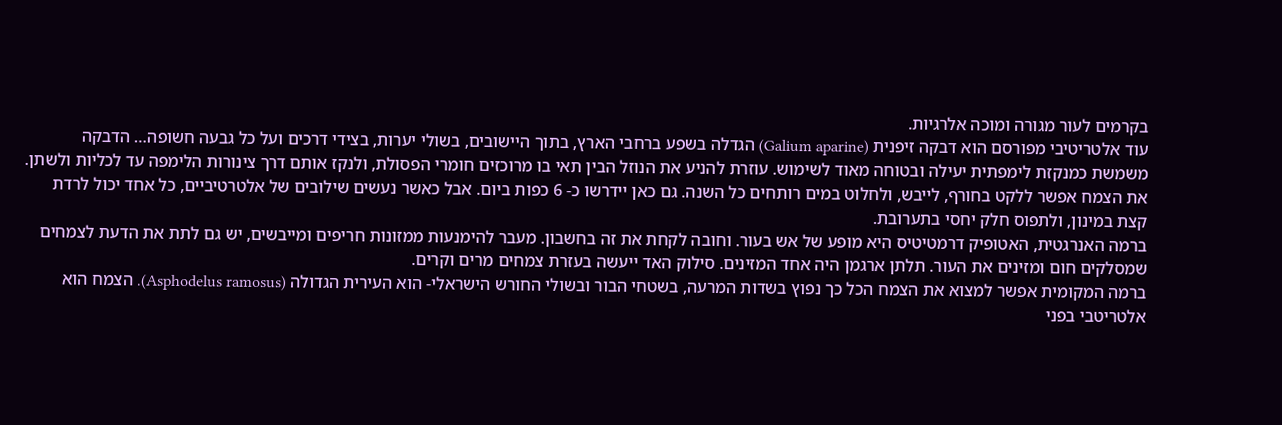בקרמים לעור מגורה ומוכה אלרגיות.
עוד אלטריטיבי מפורסם הוא דבקה זיפנית (Galium aparine) הגדלה בשפע ברחבי הארץ, בתוך היישובים, בשולי יערות, בצידי דרכים ועל כל גבעה חשופה… הדבקה משמשת כמנקזת לימפתית יעילה ובטוחה מאוד לשימוש. עוזרת להניע את הנוזל הבין תאי בו מרוכזים חומרי הפסולת, ולנקז אותם דרך צינורות הלימפה עד לכליות ולשתן. את הצמח אפשר ללקט בחורף, לייבש, ולחלוט במים רותחים כל השנה. גם כאן יידרשו כ- 6 כפות ביום. אבל כאשר נעשים שילובים של אלטרטיביים, כל אחד יכול לרדת קצת במינון, ולתפוס חלק יחסי בתערובת.
ברמה האנרגטית, האטופיק דרמטיטיס היא מופע של אש בעור. וחובה לקחת את זה בחשבון. מעבר להימנעות ממזונות חריפים ומייבשים, יש גם לתת את הדעת לצמחים שמסלקים חום ומזינים את העור. תלתן ארגמן היה אחד המזינים. סילוק האד ייעשה בעזרת צמחים מרים וקרים.
ברמה המקומית אפשר למצוא את הצמח הכל כך נפוץ בשדות המרעה, בשטחי הבור ובשולי החורש הישראלי- הוא העירית הגדולה (Asphodelus ramosus). הצמח הוא אלטריטבי בפני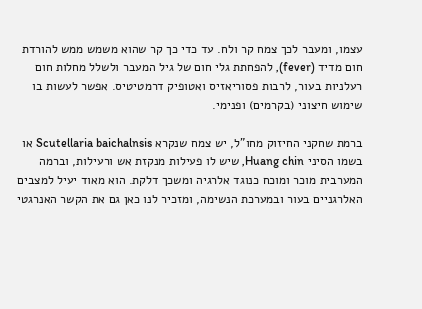עצמו, ומעבר לכך צמח קר ולח. עד כדי כך קר שהוא משמש ממש להורדת חום מדיד (fever), להפחתת גלי חום של גיל המעבר ולשלל מחלות חום רעלניות בעור, לרבות פסוריאזיס ואטופיק דרמטיטיס. אפשר לעשות בו שימוש חיצוני (בקרמים) ופנימי.

ברמת שחקני החיזוק מחו"ל, יש צמח שנקרא Scutellaria baichalnsis או בשמו הסיני Huang chin, שיש לו פעילות מנקזת אש ורעילות, וברמה המערבית מוכר ומוכח כנוגד אלרגיה ומשכך דלקת. הוא מאוד יעיל למצבים האלרגניים בעור ובמערכת הנשימה, ומזכיר לנו כאן גם את הקשר האנרגטי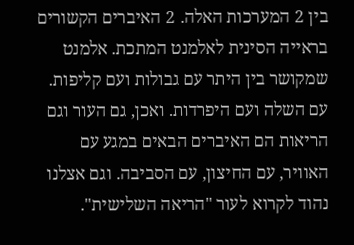בין 2 המערכות האלה. 2 האיברים הקשורים בראייה הסינית לאלמנט המתכת. אלמנט שמקושר בין היתר עם גבולות ועם קליפות. עם השלה ועם היפרדות. ואכן, גם העור וגם הריאות הם האיברים הבאים במגע עם האוויר, עם החיצון, עם הסביבה. וגם אצלנו נהוד לקרוא לעור "הריאה השלישית".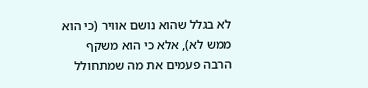לא בגלל שהוא נושם אוויר (כי הוא ממש לא), אלא כי הוא משקף הרבה פעמים את מה שמתחולל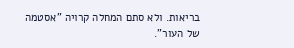בריאות. ולא סתם המחלה קרויה "אסטמה של העור".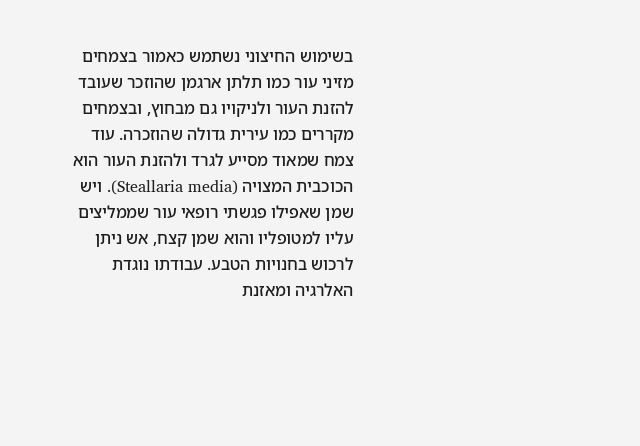בשימוש החיצוני נשתמש כאמור בצמחים מזיני עור כמו תלתן ארגמן שהוזכר שעובד להזנת העור ולניקויו גם מבחוץ, ובצמחים מקררים כמו עירית גדולה שהוזכרה. עוד צמח שמאוד מסייע לגרד ולהזנת העור הוא הכוכבית המצויה (Steallaria media). ויש שמן שאפילו פגשתי רופאי עור שממליצים עליו למטופליו והוא שמן קצח, אש ניתן לרכוש בחנויות הטבע. עבודתו נוגדת האלרגיה ומאזנת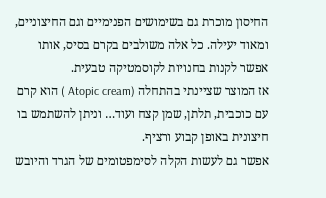החיסון מוכרת גם בשימושים הפנימיים וגם החיצוניים, ומאוד יעילה. כל אלה משולבים בקרם בסיס, אותו אפשר לקנות בחנויות לקוסמטיקה טבעית.
אז המוצר שציינתי בהתחלה (Atopic cream ) הוא קרם עם כוכבית, תלתן, שמן קצח ועוד… וניתן להשתמש בו חיצונית באופן קבוע ורציף.
אפשר גם לעשות הקלה לסימפטומים של הגרד והיובש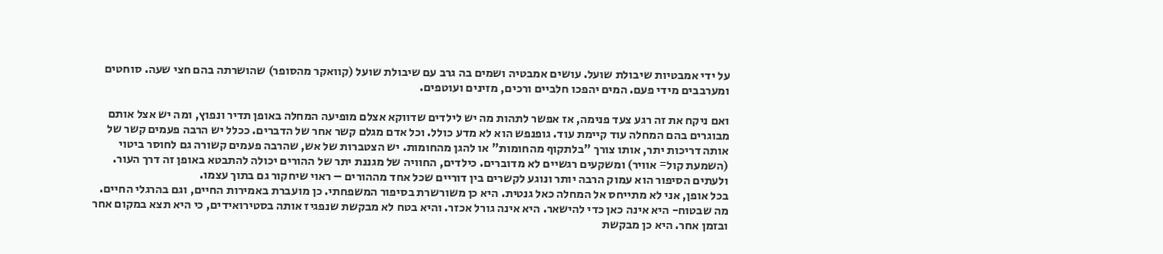על ידי אמבטיות שיבולת שועל. עושים אמבטיה ושמים בה גרב עם שיבולת שועל (קוואקר מהסופר) שהושרתה בהם חצי שעה. סוחטים ומערבבים מידי פעם. המים יהפכו חלביים ורכים, מזינים ועוטפים.

ואם ניקח את זה רגע צעד פנימה, אז אפשר לתהות מה יש לילדים שדווקא אצלם מופיעה המחלה באופן תדיר ונפוץ, ומה יש אצל אותם מבוגרים בהם המחלה עוד קיימת עוד. גופנפש הוא לא מדע כולל. וכל אדם מגלם קשר אחר של הדברים. ככלל יש הרבה פעמים קשר של אותה דריכות יתר, אותו צורך "בלתקוף מהחומות" או להגן מהחומות. יש הצטברות של אש, שהרבה פעמים קשורה גם לחוסר ביטוי (השמעת קול= אוויר) ומשקעים רגשיים לא מדוברים. כילדים, החוויה של מגננת יתר של ההורים יכולה להתבטא באופן זה דרך העור. ולעתים הסיפור הוא עמוק הרבה יותר ונוגע לקשרים בין דוריים שכל אחד מההורים – ראוי שיחקור גם בתוך עצמו.
בכל אופן, אני לא מתייחס אל המחלה כאל גנטית. היא כן משורשרת בסיפור המשפחתי. כן מועברת באמירות החיים, וגם בהרגלי החיים. מה שבטוח- היא אינה כאן כדי להישאר. היא אינה גורל אכזר. והיא בטח לא מבקשת שנפגיז אותה בסטירואידים, כי היא תצא במקום אחר ובזמן אחר. היא כן מבקשת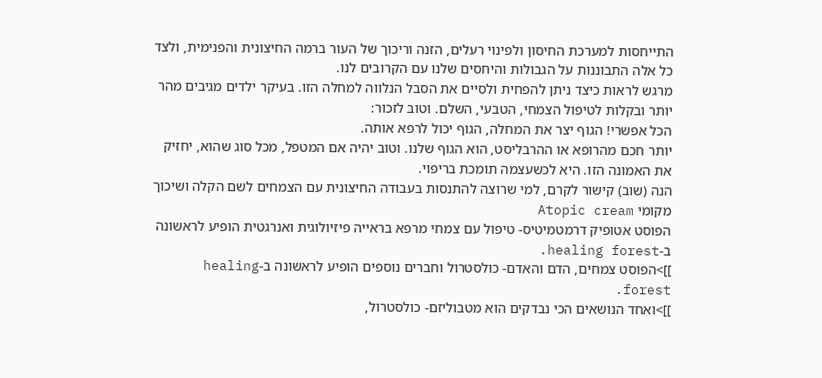התייחסות למערכת החיסון ולפינוי רעלים, הזנה וריכוך של העור ברמה החיצונית והפנימית, ולצד כל אלה התבוננות על הגבולות והיחסים שלנו עם הקרובים לנו.
מרגש לראות כיצד ניתן להפחית ולסיים את הסבל הנלווה למחלה הזו. בעיקר ילדים מגיבים מהר יותר ובקלות לטיפול הצמחי, הטבעי, השלם. וטוב לזכור:
הכל אפשרי! הגוף יצר את המחלה, הגוף יכול לרפא אותה.
יותר חכם מהרופא או ההרבליסט, הוא הגוף שלנו. וטוב יהיה אם המטפל, מכל סוג שהוא, יחזיק את האמונה הזו. היא לכשעצמה תומכת בריפוי.
הנה (שוב) קישור לקרם, למי שרוצה להתנסות בעבודה החיצונית עם הצמחים לשם הקלה ושיכוך מקומי Atopic cream
הפוסט אטופיק דרמטמיטיס- טיפול עם צמחי מרפא בראייה פיזיולוגית ואנרגטית הופיע לראשונה ב-healing forest.
]]>הפוסט צמחים, הדם והאדם- כולסטרול וחברים נוספים הופיע לראשונה ב-healing forest.
]]>ואחד הנושאים הכי נבדקים הוא מטבוליזם- כולסטרול,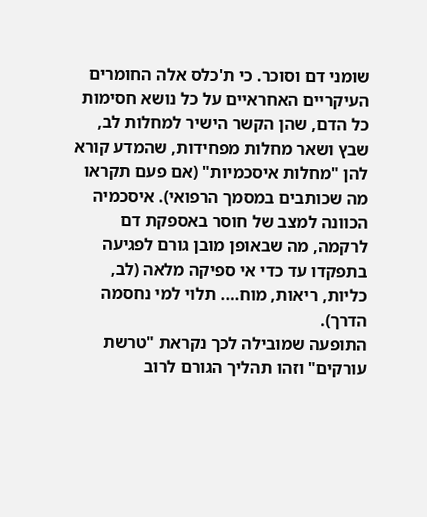שומני דם וסוכר. כי ת'כלס אלה החומרים העיקריים האחראיים על כל נושא חסימות כל הדם, שהן הקשר הישיר למחלות לב, שבץ ושאר מחלות מפחידות, שהמדע קורא להן "מחלות איסכמיות" (אם פעם תקראו מה שכותבים במסמך הרפואי). איסכמיה הכוונה למצב של חוסר באספקת דם לרקמה, מה שבאופן מובן גורם לפגיעה בתפקדו עד כדי אי ספיקה מלאה (לב, כליות, ריאות, מוח…. תלוי למי נחסמה הדרך).
התופעה שמובילה לכך נקראת "טרשת עורקים" וזהו תהליך הגורם לרוב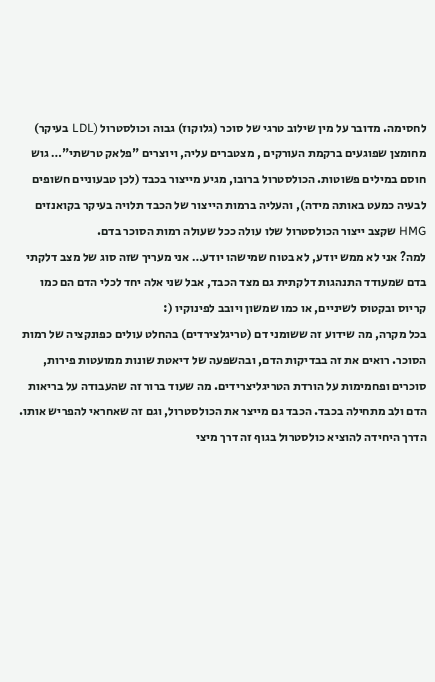לחסימה. מדובר על מין שילוב טרגי של סוכר (גלוקוז) גבוה וכולסטרול (LDL בעיקר) מחומצן שפוגעים ברקמת העורקים , מצטברים עליה, ויוצרים "פלאק טרשתי"… גוש חוסם במילים פשוטות. הכולסטרול ברובו, מגיע מייצור בכבד (לכן טבעוניים חשופים לבעיה כמעט באותה מידה), והעליה ברמות הייצור של הכבד תלויה בעיקר בקואנזים HMG שקצב ייצור הכולסטרול שלו עולה ככל שעולה רמות הסוכר בדם.
למה? אני לא ממש יודע, לא בטוח שמישהו יודע… אני מעריך שזה סוג של מצב דלקתי בדם שמעודד התנהגות דלקתית גם מצד הכבד, אבל שני אלה יחד לכלי הדם הם כמו קריוס ובקטוס לשיניים, או כמו שמשון ויובב לפינוקיו (:
בכל מקרה, מה שידוע זה ששומני דם (טריגלצירדים) בהחלט עולים כפונקציה של רמות הסוכר. רואים את זה בבדיקות הדם, ובהשפעה של דיאטת שונות ממועטות פירות, סוכרים ופחמימות על הורדת הטריגליצרידים. מה שעוד ברור זה שהעבודה על בריאות הדם ולב מתחילה בכבד. הכבד גם מייצר את הכולסטרול, וגם זה שאחראי להפריש אותו. הדרך היחידה להוציא כולסטרול בגוף זה דרך מיצי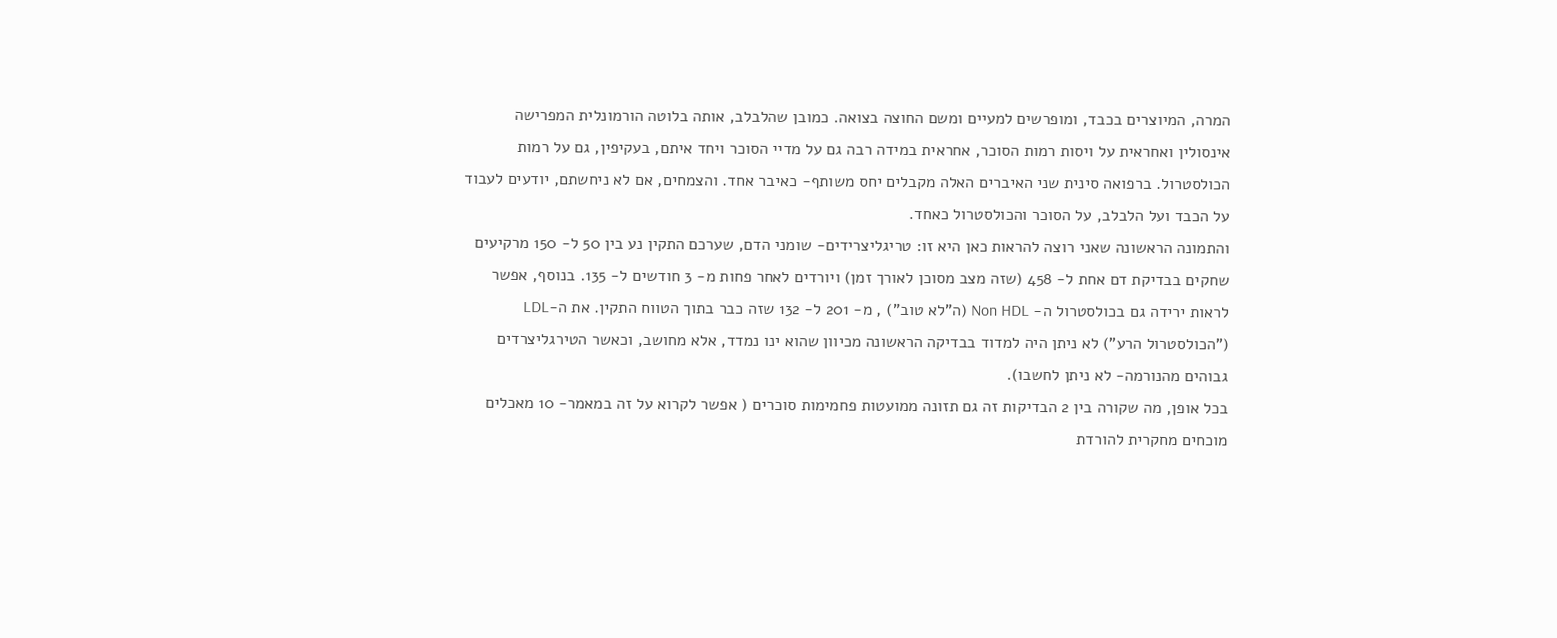המרה, המיוצרים בכבד, ומופרשים למעיים ומשם החוצה בצואה. כמובן שהלבלב, אותה בלוטה הורמונלית המפרישה אינסולין ואחראית על ויסות רמות הסוכר, אחראית במידה רבה גם על מדיי הסוכר ויחד איתם, בעקיפין, גם על רמות הכולסטרול. ברפואה סינית שני האיברים האלה מקבלים יחס משותף- כאיבר אחד. והצמחים, אם לא ניחשתם, יודעים לעבוד על הכבד ועל הלבלב, על הסוכר והכולסטרול כאחד.
והתמונה הראשונה שאני רוצה להראות כאן היא זו: טריגליצרידים- שומני הדם, שערכם התקין נע בין 50 ל- 150 מרקיעים שחקים בבדיקת דם אחת ל- 458 (שזה מצב מסוכן לאורך זמן) ויורדים לאחר פחות מ- 3 חודשים ל- 135. בנוסף, אפשר לראות ירידה גם בכולסטרול ה- Non HDL (ה"לא טוב") , מ- 201 ל- 132 שזה כבר בתוך הטווח התקין. את ה-LDL ("הכולסטרול הרע") לא ניתן היה למדוד בבדיקה הראשונה מכיוון שהוא ינו נמדד, אלא מחושב, וכאשר הטירגליצרדים גבוהים מהנורמה- לא ניתן לחשבו).
בכל אופן, מה שקורה בין 2 הבדיקות זה גם תזונה ממועטות פחמימות סוכרים ( אפשר לקרוא על זה במאמר- 10 מאכלים מוכחים מחקרית להורדת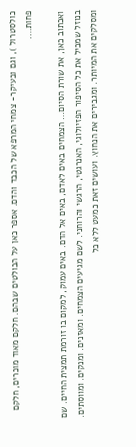כולסטרול ), וגם ובעיקר- צמחי המרפא של הכבד והדם. אספר כאן על הבולטים שבהם. חלקם מאוד מוכרים, חלקם פחות….

ואכתוב כאן, את שורת הסיום… הצמחים באים לאדם, באים אל הדם. באים עמוק, למקום בו זורמת תמצית החיים. שם בנוזל שמכיל את כל הסיפור הפזיולוגי, האנרגטי, הרגשי והרוחני. לשם מגיעים הצמחים. ומאזנים. ומנקים. ומווסתים. ומסלקים את המיותר. ומגבירים את הנחוץ. ועושים זאת כמעט ללא כל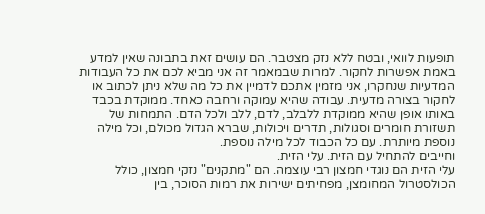תופעות לוואי, ובטח ללא נזק מצטבר. הם עושים זאת בתבונה שאין למדע באמת אפשרות לחקור. למרות שבמאמר זה אני מביא לכם את כל העבודות המדעיות שנחקרו, אני מזמין אתכם לדמיין את כל מה שלא ניתן לכתוב או לחקור בצורה מדעית. עבודה שהיא עמוקה ורחבה כאחד. ממוקדת בכבד באותו אופן שהיא ממוקדת ללבלב, לדם, ללב ולכל הדם. התמחות של תשזורת חומרים וסגולות, תדרים ויכולות, שברא הגדול מכולם, וכל מילה נוספת מיותרת. עם כל הכבוד לכל מילה נוספת.
וחייבים להתחיל עם הזית. עלי הזית.
עלי הזית הם נוגדי חמצון רבי עוצמה. הם "מתקנים" נזקי חמצון, כולל הכולסטרול המחומצן, מפחיתים ישירות את רמות הסוכר, בין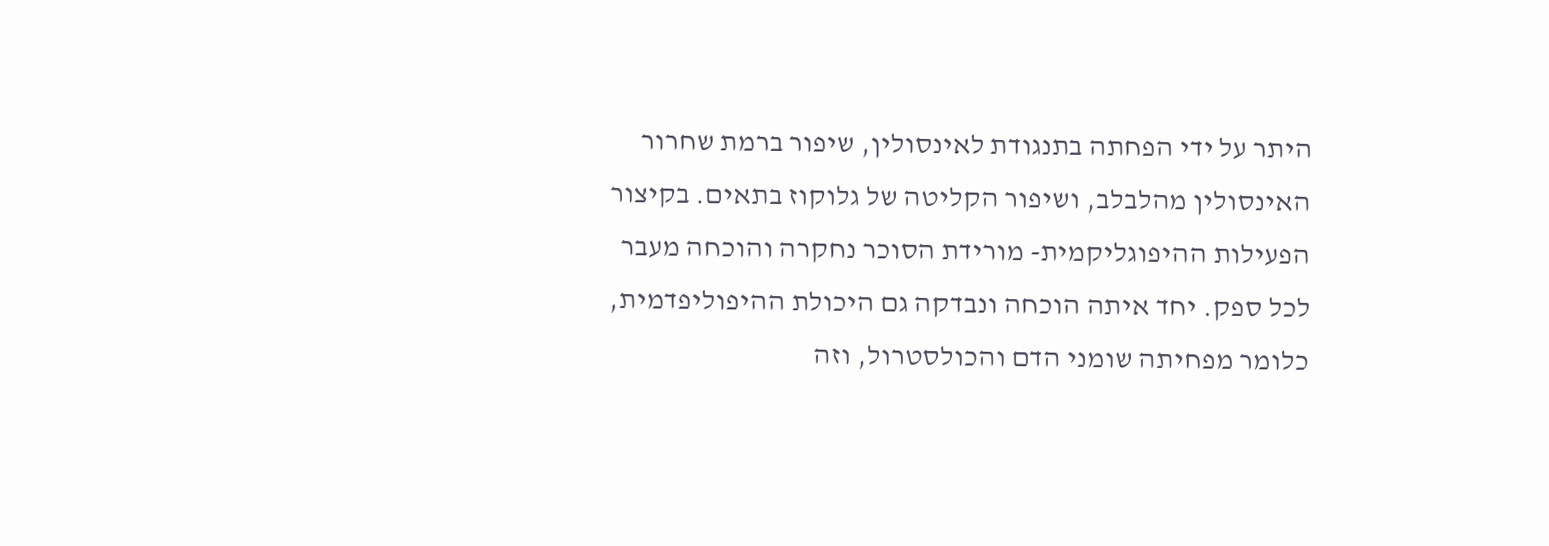היתר על ידי הפחתה בתנגודת לאינסולין, שיפור ברמת שחרור האינסולין מהלבלב, ושיפור הקליטה של גלוקוז בתאים. בקיצור הפעילות ההיפוגליקמית- מורידת הסוכר נחקרה והוכחה מעבר לכל ספק. יחד איתה הוכחה ונבדקה גם היכולת ההיפוליפדמית, כלומר מפחיתה שומני הדם והכולסטרול, וזה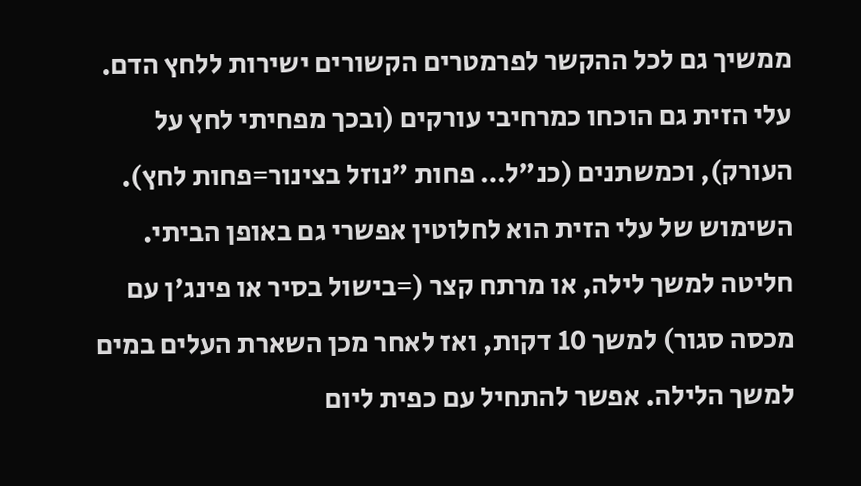ממשיך גם לכל ההקשר לפרמטרים הקשורים ישירות ללחץ הדם. עלי הזית גם הוכחו כמרחיבי עורקים (ובכך מפחיתי לחץ על העורק), וכמשתנים (כנ"ל… פחות "נוזל בצינור=פחות לחץ).
השימוש של עלי הזית הוא לחלוטין אפשרי גם באופן הביתי. חליטה למשך לילה, או מרתח קצר (=בישול בסיר או פינג'ן עם מכסה סגור) למשך 10 דקות, ואז לאחר מכן השארת העלים במים למשך הלילה. אפשר להתחיל עם כפית ליום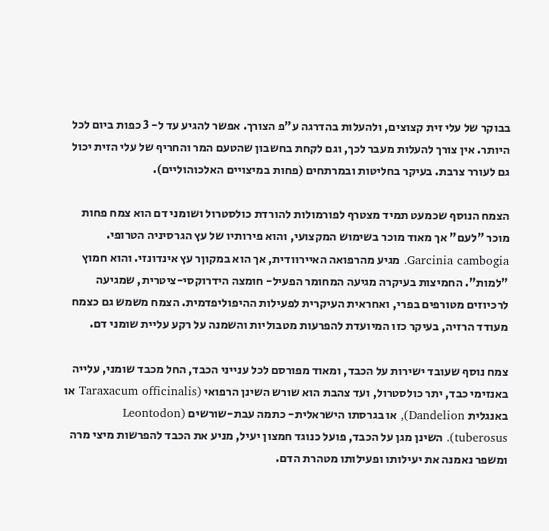בבוקר של עלי זית קצוצים, ולהעלות בהדרגה ע"פ הצורך. אפשר להגיע עד ל- 3 כפות ביום לכל היותר. אין צורך להעלות מעבר לכך, וגם לקחת בחשבון שהטעם המר והחריף של עלי הזית יכול גם לעורר צרבת. בעיקר בחליטות ובמרתחים (פחות במיצויים האלכוהוליים).

הצמח הנוסף שכמעט תמיד מצטרף לפורמולות להורדת כולסטרול ושומני דם הוא צמח פחות מוכר "לעם" אך מאוד מוכר בשימוש המקצועי, והוא פירותיו של עץ הגרסיניה הטרופי. Garcinia cambogia. מגיע מהרפואה האיירוודית, אך הוא במקוןר עץ אינדונזי. והוא חמוץ "למות". החמיצות בעיקרה מגיעה המחומר הפעיל- חומצה הידרוקסי-ציטרית, שמגיעה לרכיוזים מטורפים בפרי, ואחראית העיקרית לפעילות ההיפוליפדמית. הצמח משמש גם כצמח מעודד הרזיה, בעיקר כזו המיועדת להפרעות מטבוליות והשמנה על רקע עליית שומני דם.

צמח נוסף שעובד ישירות על הכבד, ומאוד מפורסם לכל ענייני הכבד, החל מכבד שומני, עלייה באנזימי כבד, יתר כולסטרול, ועד צהבת הוא שורש השינן הרפואי (Taraxacum officinalis או באנגלית Dandelion), או בגרסתו הישראלית- כתמה עבת-שורשים (Leontodon tuberosus). השינן מגן על הכבד, פועל כנוגד חמצון יעיל, מניע את הכבד להפרשות מיצי מרה ומשפר נאמנה את יעילותו ופעילותו מטהרת הדם.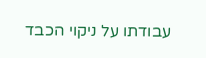עבודתו על ניקוי הכבד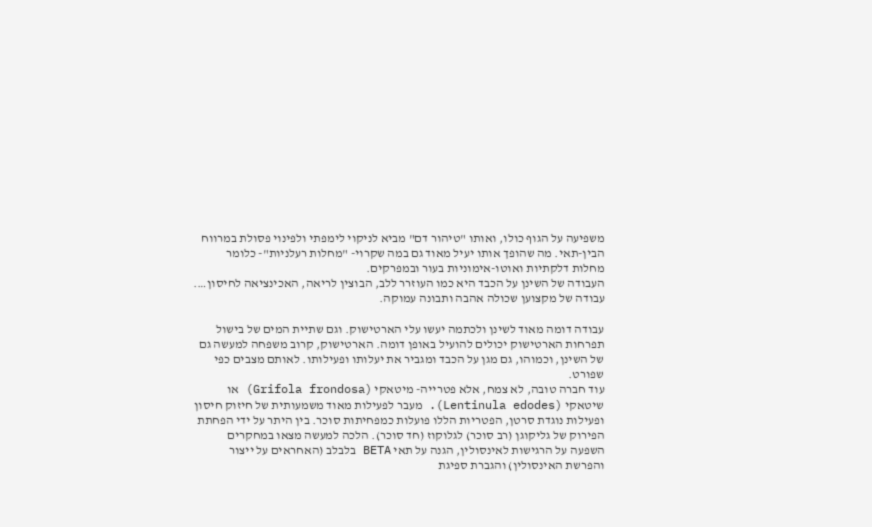משפיעה על הגוף כולו, ואותו "טיהור דם" מביא לניקוי לימפתי ולפינוי פסולת במרווח הבין-תאי. מה שהופך אותו יעיל מאוד גם במה שקרוי- "מחלות רעלניות"- כלומר מחלות דלקתיות ואוטו-אימוניות בעור ובמפרקים.
העבודה של השינן על הכבד היא כמו העוזרר ללב, הבוצין לריאה, האכינציאה לחיסון…. עבודה של מקצוען שכולה אהבה ותבונה עמוקה.

עבודה דומה מאוד לשינן ולכתמה יעשו עלי הארטישוק. וגם שתיית המים של בישול תפרחות הארטישוק יכולים להועיל באופן דומה. הארטישוק, קרוב משפחה למעשה גם של השינן, וכמוהו, גם מגן על הכבד ומגביר את יעלותו ופעילותו. לאותם מצבים כפי שפורט.
עוד חברה טובה, לא צמח, אלא פטרייה- מיטאקי (Grifola frondosa) או שיטאקי (Lentinula edodes). מעבר לפעילות מאוד משמעותית של חיזוק חיסון ופעילות נוגדת סרטן, הפטריות הללו פועלות כמפחיתות סוכר. בין היתר על ידי הפחתת הפירוק של גליקוגן (רב סוכר) לגלוקוז (חד סוכר). הלכה למעשה מצאו במחקרים השפעה על הרגישות לאינסולין, הגנה על תאי BETA בלבלב (האחראים על ייצור והפרשת האינסולין) והגברת ספיגת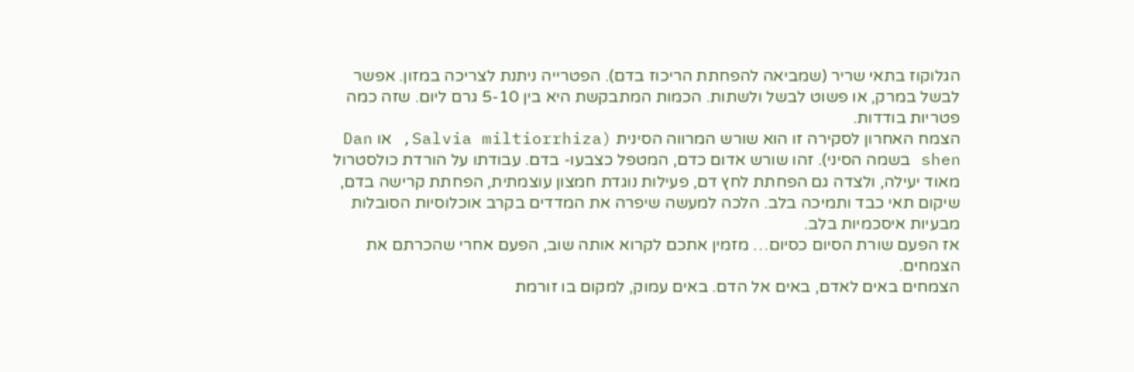הגלוקוז בתאי שריר (שמביאה להפחתת הריכוז בדם). הפטרייה ניתנת לצריכה במזון. אפשר לבשל במרק, או פשוט לבשל ולשתות. הכמות המתבקשת היא בין 5-10 גרם ליום. שזה כמה פטריות בודדות.
הצמח האחרון לסקירה זו הוא שורש המרווה הסינית (Salvia miltiorrhiza, או Dan shen בשמה הסיני). זהו שורש אדום כדם, המטפל כצבעו- בדם. עבודתו על הורדת כולסטרול מאוד יעילה, ולצדה גם הפחתת לחץ דם, פעילות נוגדת חמצון עוצמתית, הפחתת קרישה בדם, שיקום תאי כבד ותמיכה בלב. הלכה למעשה שיפרה את המדדים בקרב אוכלוסיות הסובלות מבעיות איסכמיות בלב.
אז הפעם שורת הסיום כסיום… מזמין אתכם לקרוא אותה שוב, הפעם אחרי שהכרתם את הצמחים.
הצמחים באים לאדם, באים אל הדם. באים עמוק, למקום בו זורמת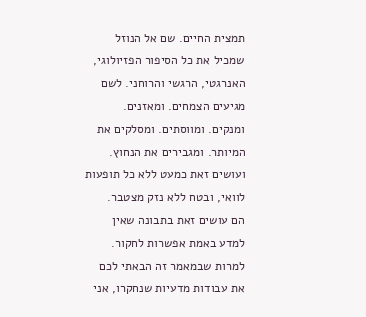תמצית החיים. שם אל הנוזל שמכיל את כל הסיפור הפזיולוגי, האנרגטי, הרגשי והרוחני. לשם מגיעים הצמחים. ומאזנים. ומנקים. ומווסתים. ומסלקים את המיותר. ומגבירים את הנחוץ. ועושים זאת כמעט ללא כל תופעות לוואי, ובטח ללא נזק מצטבר.
הם עושים זאת בתבונה שאין למדע באמת אפשרות לחקור. למרות שבמאמר זה הבאתי לכם את עבודות מדעיות שנחקרו, אני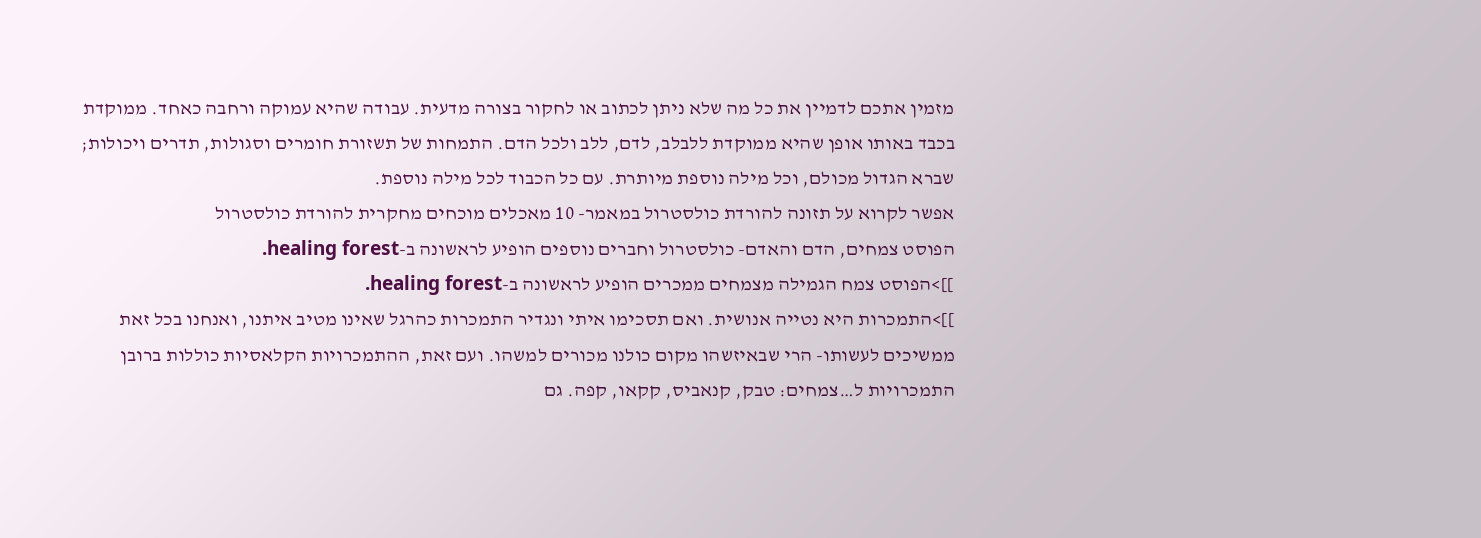מזמין אתכם לדמיין את כל מה שלא ניתן לכתוב או לחקור בצורה מדעית. עבודה שהיא עמוקה ורחבה כאחד. ממוקדת בכבד באותו אופן שהיא ממוקדת ללבלב, לדם, ללב ולכל הדם. התמחות של תשזורת חומרים וסגולות, תדרים ויכולות; שברא הגדול מכולם, וכל מילה נוספת מיותרת. עם כל הכבוד לכל מילה נוספת.
אפשר לקרוא על תזונה להורדת כולסטרול במאמר- 10 מאכלים מוכחים מחקרית להורדת כולסטרול
הפוסט צמחים, הדם והאדם- כולסטרול וחברים נוספים הופיע לראשונה ב-healing forest.
]]>הפוסט צמח הגמילה מצמחים ממכרים הופיע לראשונה ב-healing forest.
]]>התמכרות היא נטייה אנושית. ואם תסכימו איתי ונגדיר התמכרות כהרגל שאינו מטיב איתנו, ואנחנו בכל זאת ממשיכים לעשותו- הרי שבאיזשהו מקום כולנו מכורים למשהו. ועם זאת, ההתמכרויות הקלאסיות כוללות ברובן התמכרויות ל…צמחים: טבק, קנאביס, קקאו, קפה. גם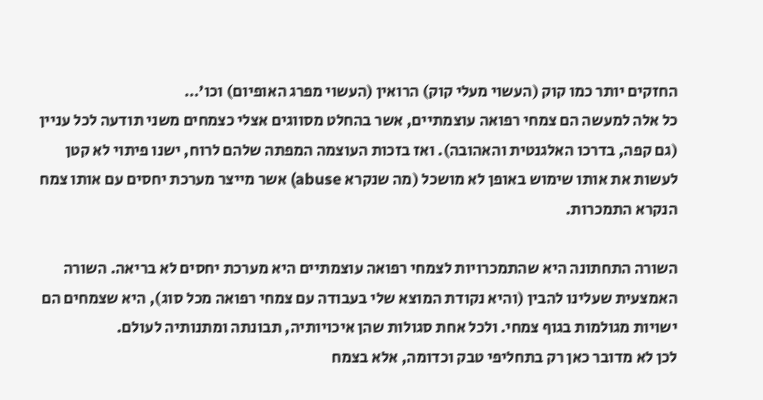החזקים יותר כמו קוק (העשוי מעלי קוק) הרואין (העשוי מפרג האופיום) וכו'…
כל אלה למעשה הם צמחי רפואה עוצמתיים, אשר בהחלט מסווגים אצלי כצמחים משני תודעה לכל עניין (גם קפה, בדרכו האלגנטית והאהובה). ואז בזכות העוצמה המפתה שלהם לרוח, ישנו פיתוי לא קטן לעשות את אותו שימוש באופן לא מושכל (מה שנקרא abuse) אשר מייצר מערכת יחסים עם אותו צמח הנקרא התמכרות.

השורה התחתונה היא שהתמכרויות לצמחי רפואה עוצמתיים היא מערכת יחסים לא בריאה. השורה האמצעית שעלינו להבין (והיא נקודת המוצא שלי בעבודה עם צמחי רפואה מכל סוג), היא שצמחים הם ישויות מגולמות בגוף צמחי. ולכל אחת סגולות שהן איכויותיה, תבונתה ומתנותיה לעולם.
לכן לא מדובר כאן רק בתחליפי טבק וכדומה, אלא בצמח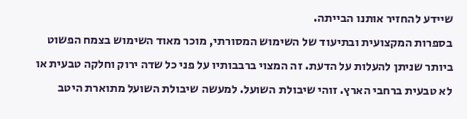שיידע להחזיר אותנו הבייתה.
בספרות המקצועית ובתיעוד של השימוש המסורתי, מוכר מאוד השימוש בצמח הפשוט ביותר שניתן להעלות על הדעת. זה המצוי ברבבותיו על פני כל שדה ירוק וחלקה טבעית או לא טבעית ברחבי הארץ. זוהי שיבולת השועל. למעשה שיבולת השועל מתוארת היטב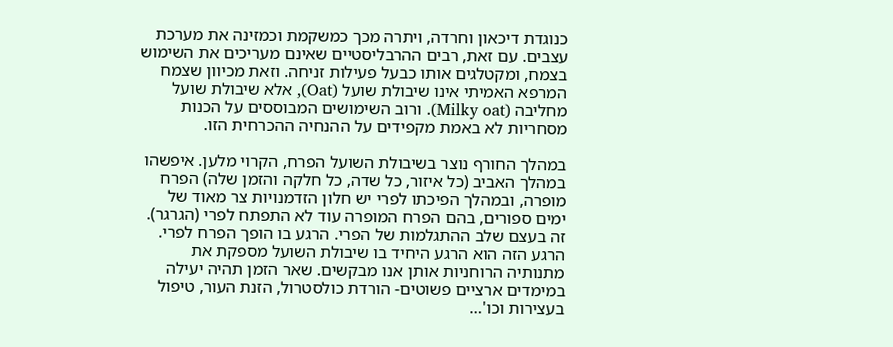כנוגדת דיכאון וחרדה, ויתרה מכך כמשקמת וכמזינה את מערכת עצבים. עם זאת, רבים ההרבליסטיים שאינם מעריכים את השימוש בצמח, ומקטלגים אותו כבעל פעילות זניחה. וזאת מכיוון שצמח המרפא האמיתי אינו שיבולת שועל (Oat), אלא שיבולת שועל מחליבה (Milky oat). ורוב השימושים המבוססים על הכנות מסחריות לא באמת מקפידים על ההנחיה ההכרחית הזו.

במהלך החורף נוצר בשיבולת השועל הפרח, הקרוי מלען. איפשהו במהלך האביב (כל איזור, כל שדה, כל חלקה והזמן שלה) הפרח מופרה, ובמהלך הפיכתו לפרי יש חלון הזדמנויות צר מאוד של ימים ספורים, בהם הפרח המופרה עוד לא התפתח לפרי (הגרגר). זה בעצם שלב ההתגלמות של הפרי. הרגע בו הופך הפרח לפרי. הרגע הזה הוא הרגע היחיד בו שיבולת השועל מספקת את מתנותיה הרוחניות אותן אנו מבקשים. שאר הזמן תהיה יעילה במימדים ארציים פשוטים- הורדת כולסטרול, הזנת העור, טיפול בעצירות וכו'…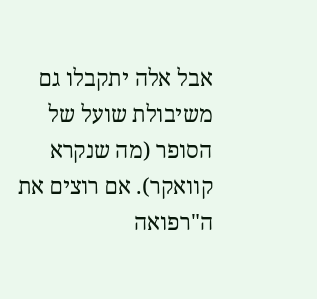אבל אלה יתקבלו גם משיבולת שועל של הסופר (מה שנקרא קוואקר). אם רוצים את ה"רפואה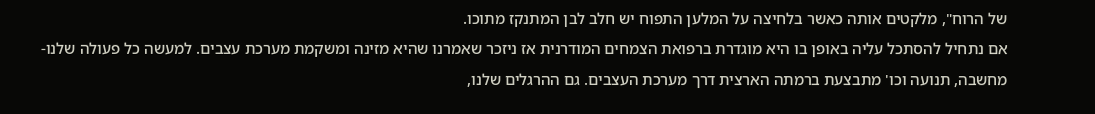של הרוח", מלקטים אותה כאשר בלחיצה על המלען התפוח יש חלב לבן המתנקז מתוכו.
אם נתחיל להסתכל עליה באופן בו היא מוגדרת ברפואת הצמחים המודרנית אז ניזכר שאמרנו שהיא מזינה ומשקמת מערכת עצבים. למעשה כל פעולה שלנו- מחשבה, תנועה וכו' מתבצעת ברמתה הארצית דרך מערכת העצבים. גם ההרגלים שלנו,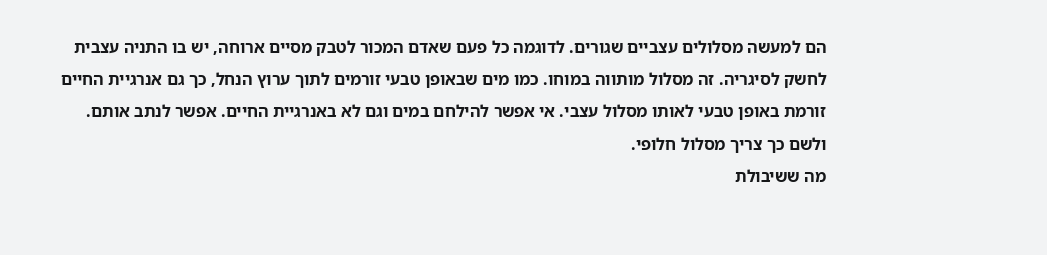הם למעשה מסלולים עצביים שגורים. לדוגמה כל פעם שאדם המכור לטבק מסיים ארוחה, יש בו התניה עצבית לחשק לסיגריה. זה מסלול מותווה במוחו. כמו מים שבאופן טבעי זורמים לתוך ערוץ הנחל, כך גם אנרגיית החיים זורמת באופן טבעי לאותו מסלול עצבי. אי אפשר להילחם במים וגם לא באנרגיית החיים. אפשר לנתב אותם. ולשם כך צריך מסלול חלופי.
מה ששיבולת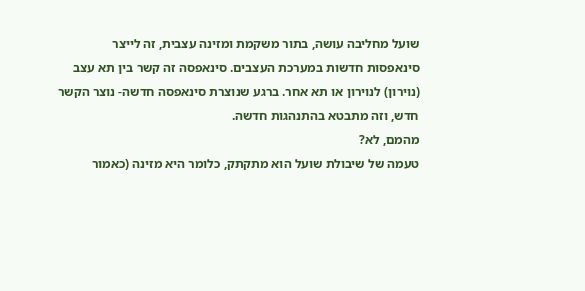שועל מחליבה עושה, בתור משקמת ומזינה עצבית, זה לייצר סינאפסות חדשות במערכת העצבים. סינאפסה זה קשר בין תא עצב (נוירון) לנוירון או תא אחר. ברגע שנוצרת סינאפסה חדשה- נוצר הקשר חדש, וזה מתבטא בהתנהגות חדשה.
מהמם, לא?
טעמה של שיבולת שועל הוא מתקתק, כלומר היא מזינה (כאמור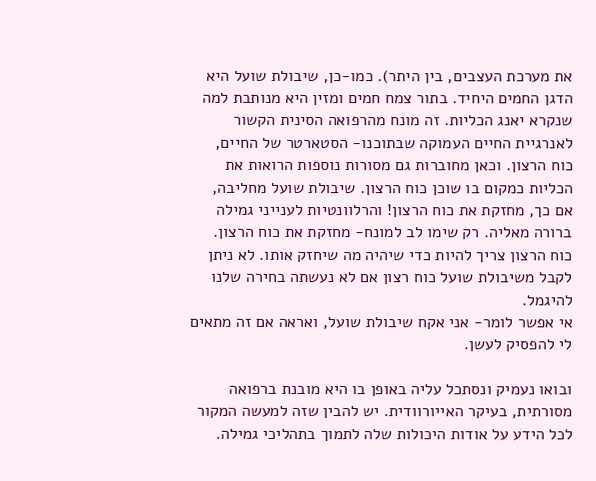את מערכת העצבים, בין היתר). כמו-כן, שיבולת שועל היא הדגן החמים היחיד. בתור צמח חמים ומזין היא מנותבת למה שנקרא יאנג הכליות. זה מונח מהרפואה הסינית הקשור לאנרגיית החיים העמוקה שבתוכנו- הסטארטר של החיים, כוח הרצון. וכאן מחוברות גם מסורות נוספות הרואות את הכליות כמקום בו שוכן כוח הרצון. שיבולת שועל מחליבה, אם כך, מחזקת את כוח הרצון! והרלוונטיות לענייני גמילה ברורה מאליה. רק שימו לב למונח- מחזקת את כוח הרצון. כוח הרצון צריך להיות כדי שיהיה מה שיחזק אותו. לא ניתן לקבל משיבולת שועל כוח רצון אם לא נעשתה בחירה שלנו להיגמל.
אי אפשר לומר- אני אקח שיבולת שועל, ואראה אם זה מתאים לי להפסיק לעשן.

ובואו נעמיק ונסתכל עליה באופן בו היא מובנת ברפואה מסורתית, בעיקר האייורוודית. יש להבין שזה למעשה המקור לכל הידע על אודות היכולות שלה לתמוך בתהליכי גמילה.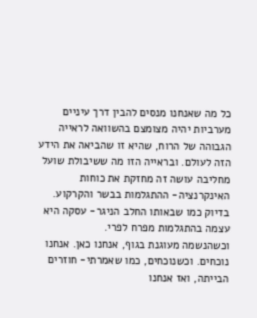כל מה שאנחנו מנסים להבין דרך עיניים מערביות יהיה מצומצם בהשוואה לראייה הגבוהה של הרוח, שהיא זו שהביאה את הידע הזה לעולם. ובראייה הזו מה ששיבולת שועל מחליבה עושה זה מחזקת את כוחות האינקרנציה- ההתגלמות בבשר והקרקוע. בדיוק כמו שבאותו החלב הניגר- עסקה היא עצמה בהתגלמות מפרח לפרי.
וכשהנשמה מעוגנת בגוף, אנחנו כאן. אנחנו נוכחים. וכשנוכחים, כמו שאמרתי- חוזרים הבייתה, ואז אנחנו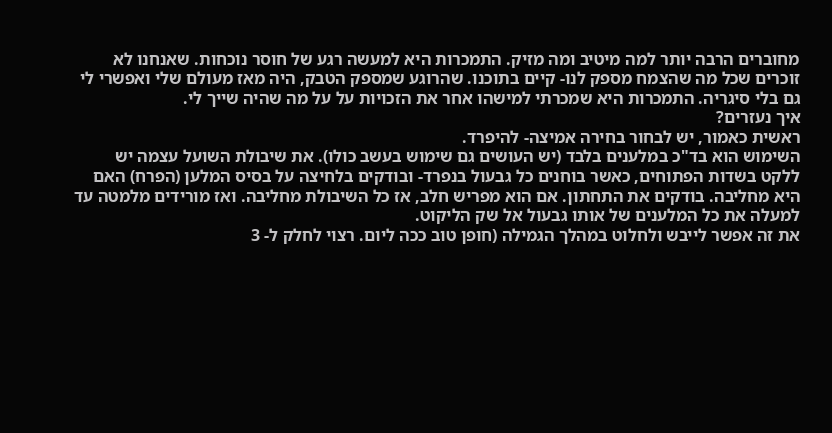מחוברים הרבה יותר למה מיטיב ומה מזיק. התמכרות היא למעשה רגע של חוסר נוכחות. שאנחנו לא זוכרים שכל מה שהצמח מספק לנו- קיים בתוכנו. שהרוגע שמספק הטבק, היה מאז מעולם שלי ואפשרי לי גם בלי סיגריה. התמכרות היא שמכרתי למישהו אחר את הזכויות על על מה שהיה שייך לי.
איך נעזרים?
ראשית כאמור, יש לבחור בחירה אמיצה- להיפרד.
השימוש הוא בד"כ במלענים בלבד (יש העושים גם שימוש בעשב כולו). את שיבולת השועל עצמה יש ללקט בשדות הפתוחים, כאשר בוחנים כל גבעול בנפרד- ובודקים בלחיצה על בסיס המלען (הפרח) האם היא מחליבה. בודקים את התחתון. אם הוא מפריש חלב, אז כל השיבולת מחליבה. ואז מורידים מלמטה עד למעלה את כל המלענים של אותו גבעול אל שק הליקוט.
את זה אפשר לייבש ולחלוט במהלך הגמילה (חופן טוב ככה ליום. רצוי לחלק ל- 3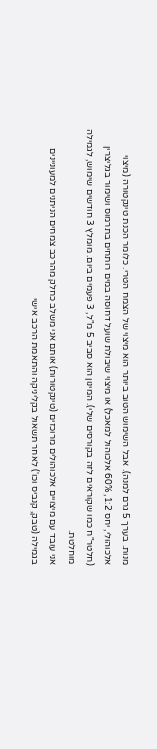מנות. בערך 5 גרם למנה). אבל השימוש הטוב ביותר הוא מיצוי של הצמח הטרי. כלומר הכנת טינקטורה (מיצוי אלכוהולי, יחס 1:2, 60% אלכוהול למאכל) או מיצוי שיבולת שועל דחוסה במים רותחים בתרמוס ושימור בגליצרין (חלטר"ח כמו שקוראים לזה בקורסים שלי). המינון הוא סביב 5 מ"ל, 3 פעמים ביום. מומלץ 3 חודשים שימוש, לגמילה מוחלטת.
אני עובד עם מיצויים אלכוהולים מרוכזים (טינקטורות) אותם אני משלב כחלק מהרכב צמחים הניתנים למעוניינים בגמילה (טבק, קנביס וכו') לאחר תשאול בקליניקה והתאמת הרכב אישי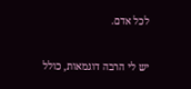לכל אדם.

יש לי הרבה דוגמאות, כולל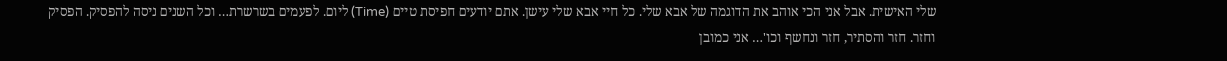שלי האישית. אבל אני הכי אוהב את הדוגמה של אבא שלי. כל חיי אבא שלי עישן. אתם יודעים חפיסת טיים (Time) ליום. לפעמים בשרשרת… וכל השנים ניסה להפסיק. הפסיק וחזר. חזר והסתיר, חזר ונחשף וכו'… אני כמובן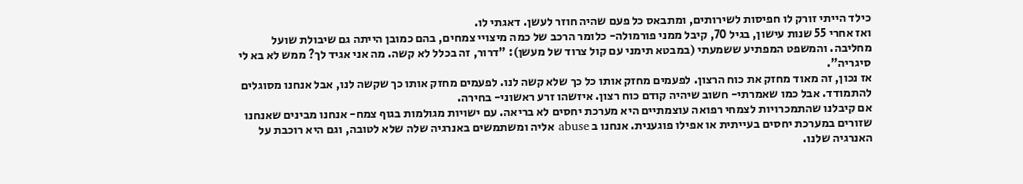כילד הייתי זורק לו חפיסות לשירותים, ומתבאס כל פעם שהיה חוזר לעשן. דאגתי לו.
ואז אחרי 55 שנות עישון, בגיל 70, קיבל ממני פורמולה- כלומר הרכב של כמה מיצויי צמחים, בהם כמובן הייתה גם שיבולת שועל מחליבה. והמשפט המפתיע ששמעתי (במבטא תימני עם קול צרוד של מעשן): "דרור, זה בכלל לא קשה. מה אני אגיד לך? ממש לא בא לי סיגריה".
אז נכון, זה מאוד מחזק את כוח הרצון. לפעמים מחזק אותו כל כך שלא קשה לנו. לפעמים מחזק אותו כך שקשה לנו, אבל אנחנו מסוגלים להתמודד. אבל כמו שאמרתי- חשוב שיהיה קודם כוח רצון. איזשהו זרע ראשוני- בחירה.
אם קיבלנו שהתמכרויות לצמחי רפואה עוצמתיים היא מערכת יחסים לא בריאה. עם ישויות מגולמות בגוף צמח- אנחנו מבינים שאנחנו שזורים במערכת יחסים בעייתית או אפילו פוגענית. אנחנו ב abuse אליה ומשתמשים באנרגיה שלה שלא לטובה, וגם היא רוכבת על האנרגיה שלנו.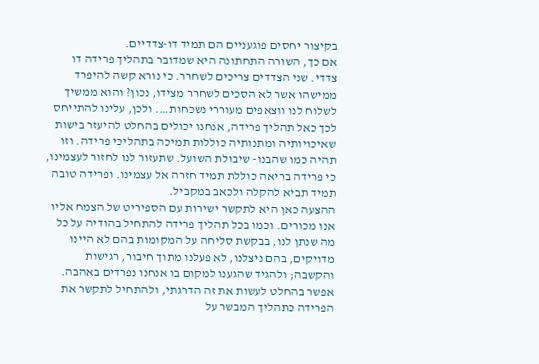בקיצור יחסים פוגעניים הם תמיד דו-צדדיים.
אם כך, השורה התחתונה היא שמדובר בתהליך פרידה דו צדדי. שני הצדדים צריכים לשחרר. כי נורא קשה להיפרד ממישהו אשר לא הסכים לשחרר מצידו, נכון? והוא ממשיך לשלוח לנו ווצאפים מעוררי נשכחות…. ולכן, עלינו להתייחס לכך כאל תהליך פרידה, אנחנו יכולים בהחלט להיעזר בישות שאיכויותיה ומתנותיה כוללות תמיכה בתהליכי פרידה. וזו תהיה כמו שהבנו- שיבולת השועל. שתעזור לנו לחזור לעצמינו, כי פרידה בריאה כוללת תמיד חזרה אל עצמינו. ופרידה טובה תמיד תביא להקלה ולכאב במקביל.
ההצעה כאן היא לתקשר ישירות עם הספיריט של הצמח אליו אנו מכורים. וכמו בכל תהליך פרידה להתחיל בהודיה על כל מה שנתן לנו, בבקשת סליחה על המקומות בהם לא היינו מדויקים, בהם ניצלנו, לא פעלנו מתוך חיבור, רגישות והקשבה; ולהגיד שהגענו למקום בו אנחנו נפרדים באהבה. אפשר בהחלט לעשות את זה הדרגתי, ולהתחיל לתקשר את הפרידה כתהליך המבשר על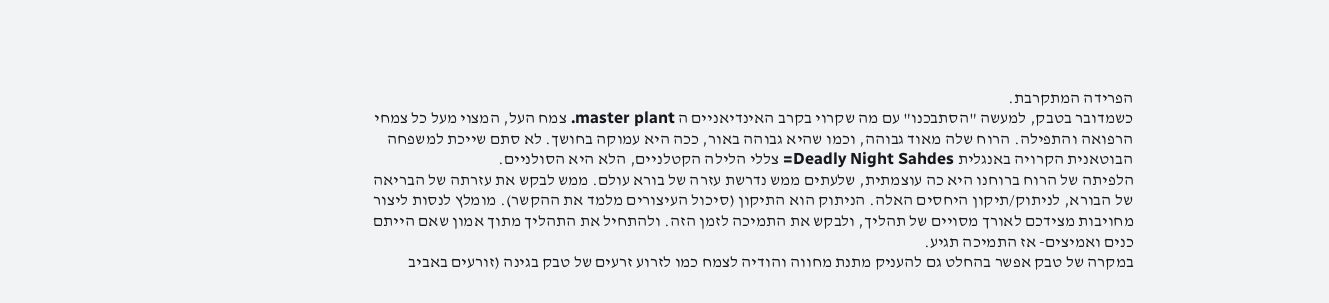הפרידה המתקרבת.
כשמדובר בטבק, למעשה "הסתבכנו" עם מה שקרוי בקרב האינדיאניים ה master plant. צמח העל, המצוי מעל כל צמחי הרפואה והתפילה. הרוח שלה מאוד גבוהה, וכמו שהיא גבוהה באור, ככה היא עמוקה בחושך. לא סתם שייכת למשפחה הבוטאנית הקרויה באנגלית Deadly Night Sahdes= צללי הלילה הקטלניים, הלא היא הסולניים.
הלפיתה של הרוח ברוחנו היא כה עוצמתית, שלעתים ממש נדרשת עזרה של בורא עולם. ממש לבקש את עזרתה של הבריאה של הבורא, לניתוק/תיקון היחסים האלה. הניתוק הוא התיקון (סיכול העיצורים מלמד את ההקשר). מומלץ לנסות ליצור מחויבות מצידכם לאורך מסויים של תהליך, ולבקש את התמיכה לזמן הזה. ולהתחיל את התהליך מתוך אמון שאם הייתם כנים ואמיצים- אז התמיכה תגיע.
במקרה של טבק אפשר בהחלט גם להעניק מתנת מחווה והודיה לצמח כמו לזרוע זרעים של טבק בגינה (זורעים באביב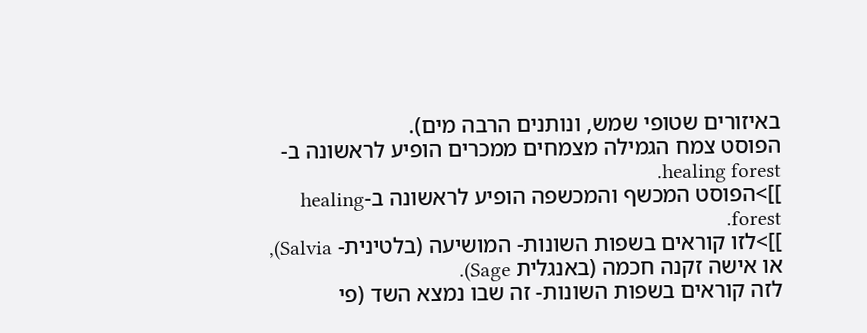באיזורים שטופי שמש, ונותנים הרבה מים).
הפוסט צמח הגמילה מצמחים ממכרים הופיע לראשונה ב-healing forest.
]]>הפוסט המכשף והמכשפה הופיע לראשונה ב-healing forest.
]]>לזו קוראים בשפות השונות- המושיעה (בלטינית- Salvia), או אישה זקנה חכמה (באנגלית Sage).
לזה קוראים בשפות השונות- זה שבו נמצא השד (פי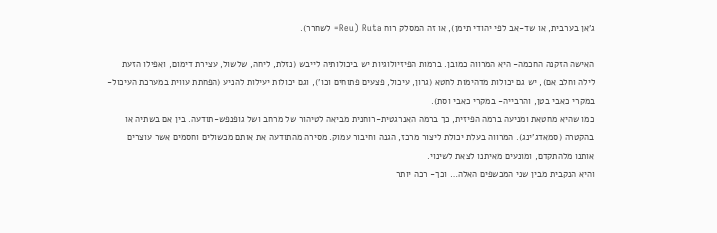ג'אן בערבית, או שד-אב לפי יהודי תימן), או זה המסלק רוח Ruta (Reu= לשחרר).

האישה הזקנה החכמה- היא המרווה כמובן. ברמות הפיזיולוגיות יש ביכולותיה לייבש (נזלת, ליחה, שלשול, עצירת דימום, ואפילו הזעת לילה וחלב אם), יש גם יכולות מדהימות לחטא (גרון, עיכול, פצעים פתוחים וכו'), וגם יכולות יעילות להניע (הפחתת עווית במערכת העיכול- במקרי כאבי בטן, והרבייה- במקרי כאבי וסת).
כמו שהיא מחטאת ומניעה ברמה הפיזית, כך ברמה האנרגטית-רוחנית מביאה לטיהור של מרחב ושל גופנפש-תודעה. בין אם בשתיה או בהקטרה (סמאדג'ינג). המרווה בעלת יכולת ליצור מרכז, הגנה וחיבור עמוק. מסירה מהתודעה את אותם מכשולים וחסמים אשר עוצרים אותנו מלהתקדם, ומונעים מאיתנו לצאת לשינוי.
והיא הנקבית מבין שני המכשפים האלה… וכך- רכה יותר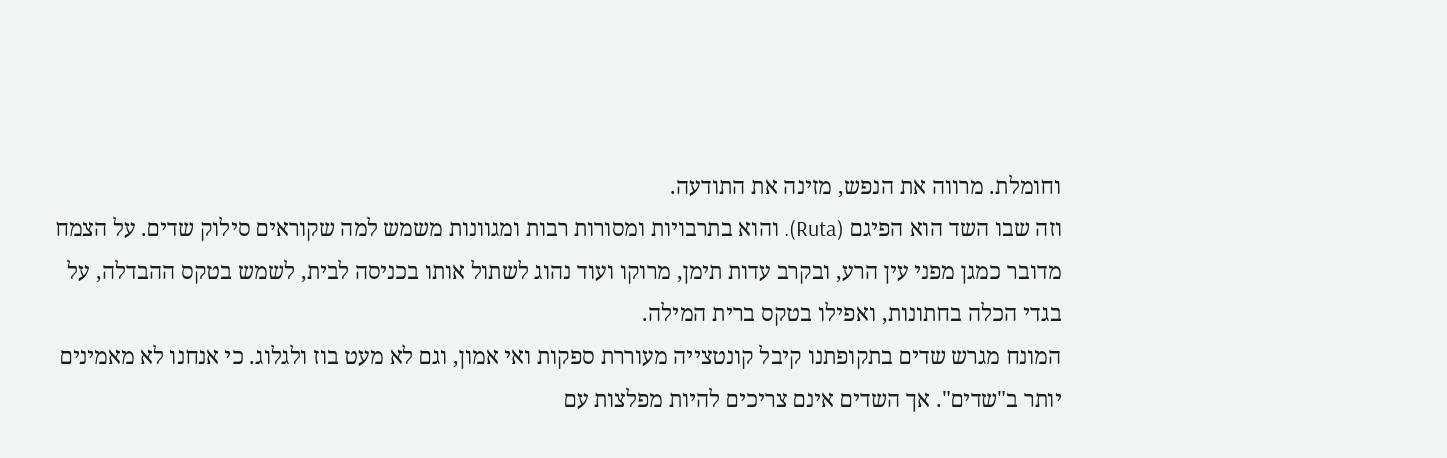וחומלת. מרווה את הנפש, מזינה את התודעה.
וזה שבו השד הוא הפיגם (Ruta). והוא בתרבויות ומסורות רבות ומגוונות משמש למה שקוראים סילוק שדים. על הצמח מדובר כמגן מפני עין הרע, ובקרב עדות תימן, מרוקו ועוד נהוג לשתול אותו בכניסה לבית, לשמש בטקס ההבדלה, על בגדי הכלה בחתונות, ואפילו בטקס ברית המילה.
המונח מגרש שדים בתקופתנו קיבל קונטצייה מעוררת ספקות ואי אמון, וגם לא מעט בוז ולגלוג. כי אנחנו לא מאמינים יותר ב"שדים". אך השדים אינם צריכים להיות מפלצות עם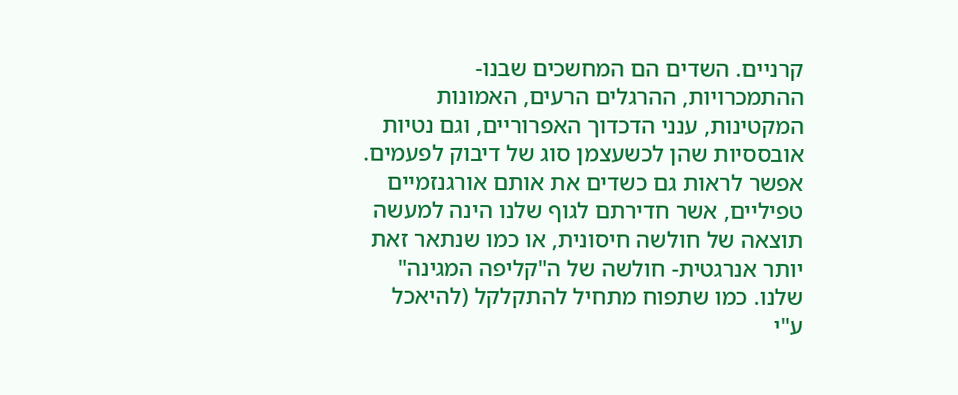קרניים. השדים הם המחשכים שבנו- ההתמכרויות, ההרגלים הרעים, האמונות המקטינות, ענני הדכדוך האפרוריים, וגם נטיות אובססיות שהן לכשעצמן סוג של דיבוק לפעמים.
אפשר לראות גם כשדים את אותם אורגנזמיים טפיליים, אשר חדירתם לגוף שלנו הינה למעשה תוצאה של חולשה חיסונית, או כמו שנתאר זאת יותר אנרגטית- חולשה של ה"קליפה המגינה" שלנו. כמו שתפוח מתחיל להתקלקל (להיאכל ע"י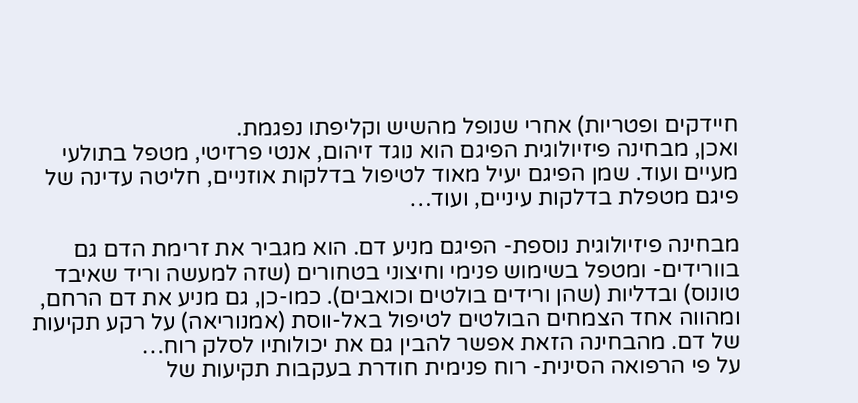חיידקים ופטריות) אחרי שנופל מהשיש וקליפתו נפגמת.
ואכן, מבחינה פיזיולוגית הפיגם הוא נוגד זיהום, אנטי פרזיטי, מטפל בתולעי מעיים ועוד. שמן הפיגם יעיל מאוד לטיפול בדלקות אוזניים, חליטה עדינה של פיגם מטפלת בדלקות עיניים, ועוד…

מבחינה פיזיולוגית נוספת- הפיגם מניע דם. הוא מגביר את זרימת הדם גם בוורידים- ומטפל בשימוש פנימי וחיצוני בטחורים (שזה למעשה וריד שאיבד טונוס) ובדליות (שהן ורידים בולטים וכואבים). כמו-כן, גם מניע את דם הרחם, ומהווה אחד הצמחים הבולטים לטיפול באל-ווסת (אמנוריאה) על רקע תקיעות של דם. מהבחינה הזאת אפשר להבין גם את יכולותיו לסלק רוח…
על פי הרפואה הסינית- רוח פנימית חודרת בעקבות תקיעות של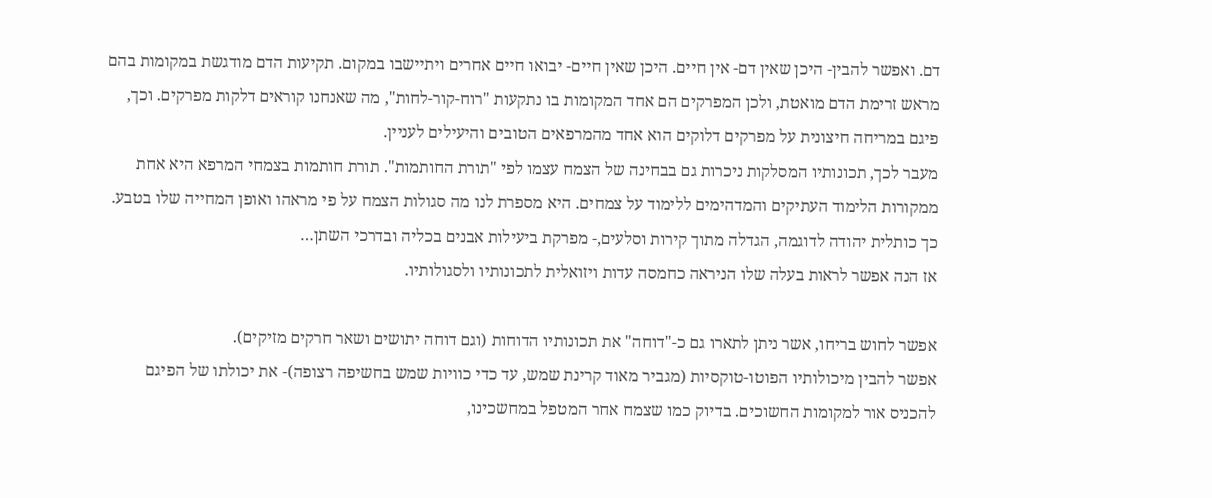דם. ואפשר להבין- היכן שאין דם- אין חיים. היכן שאין חיים- יבואו חיים אחרים ויתיישבו במקום. תקיעות הדם מודגשת במקומות בהם מראש זרימת הדם מואטת, ולכן המפרקים הם אחד המקומות בו נתקעות "רוח-קור-לחות", מה שאנחנו קוראים דלקות מפרקים. וכך, פיגם במריחה חיצונית על מפרקים דלוקים הוא אחד מהמרפאים הטובים והיעילים לעניין.
מעבר לכך, תכונותיו המסלקות ניכרות גם בבחינה של הצמח עצמו לפי "תורת החותמות". תורת חותמות בצמחי המרפא היא אחת ממקורות הלימוד העתיקים והמדהימים ללימוד על צמחים. היא מספרת לנו מה סגולות הצמח על פי מראהו ואופן המחייה שלו בטבע. כך כותלית יהודה לדוגמה, הגדלה מתוך קירות וסלעים,- מפרקת ביעילות אבנים בכליה ובדרכי השתן…
אז הנה אפשר לראות בעלה שלו הניראה כחמסה עדות ויזואלית לתכונותיו ולסגולותיו.

אפשר לחוש בריחו, אשר ניתן לתארו גם כ-"דוחה" את תכונותיו הדוחות (וגם דוחה יתושים ושאר חרקים מזיקים).
אפשר להבין מיכולותיו הפוטו-טוקסיות (מגביר מאוד קרינת שמש, עד כדי כוויות שמש בחשיפה רצופה)- את יכולתו של הפיגם להכניס אור למקומות החשוכים. בדיוק כמו שצמח אחר המטפל במחשכינו,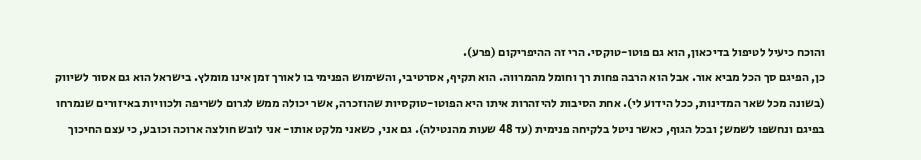והוכח כיעיל לטיפול בדיכאון, הוא גם פוטו-טוקסי. הרי זה ההיפריקום (פרע).
כן, הפיגם סך הכל מביא אור. אבל הוא הרבה פחות רך וחומל מהמרווה. הוא תקיף, אסרטיבי, והשימוש הפנימי בו לאורך זמן אינו מומלץ. בישראל הוא גם אסור לשיווק (בשונה מכל שאר המדינות, ככל הידוע לי). אחת הסיבות להיזהרות איתו היא הפוטו-טוקסיות שהוזכרה, אשר יכולה ממש לגרום לשריפה ולכוויות באיזורים שנמרחו בפיגם ונחשפו לשמש; ובכל הגוף, כאשר ניטל בלקיחה פנימית (עד 48 שעות מהנטילה). גם אני, כשאני מלקט אותו- אני לובש חולצה ארוכה וכובע, כי עצם החיכוך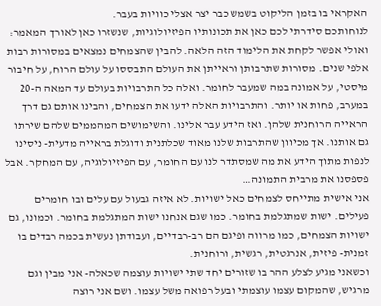האקראי בו בזמן הליקוט בשמש כבר יצר אצלי כוויות בעבר.
לנוחותכם סידרתי לכם כאן את תכונותיו הפיזיולוגיות, שנשזרו כאן לאורך המאמר:
ואולי אפשר לקחת את הלימוד הזה הלאה. להבין שהצמחים נמצאים במסורות רבות אלפי שנים. מסורות שתרבותן וראייתן את העולם התבססו על עולם הרוח, על חיבור מיסטי, על אמונה במה שמעבר לחומר. ואלה כל התרבויות בעולם עד המאה ה-20 במערב, פחות או יותר. והתרבויות האלה ידעו את הצמחים, והבינו אותם גם דרך הראייה הרוחנית שלהן. ואז הידע עבר אלינו. והשימושים המהממים שלהם שירתו גם אותנו. אך מכיוון שהתרבות שלנו מאוד שכלתנית ודוגלת בראייה מדעית- ניסינו לנפות מתוך הידע את מה שמסתדר לנו עם החומר, עם הפיזיולוגיה, עם המחקר. אבל פספסנו את מרבית התמונה…
אני אישית מתייחס לצמחים כאל ישויות. לא איזה גבעול עם עלים ובו חומרים פעילים. ישות שמתגלמת בחומר. כמו שגם אנחנו ישות המתגלמת בחומר. וכמונו, גם ישויות הצמחים, כמו מרווה ופיגם הם רב-רבדיים, ועבודתן נעשית בכמה רבדים בו זמנית- פיזית, אנרגטית, רגשית, ורוחנית.
וכשאני מגיע לצלע ההר בו שזורים יחד שתי ישויות עוצמה שכאלה- אני מבין וגם מרגיש, שהמקום עצמו עוצמתי ובעל רפואה משל עצמו. ושם אני רוצה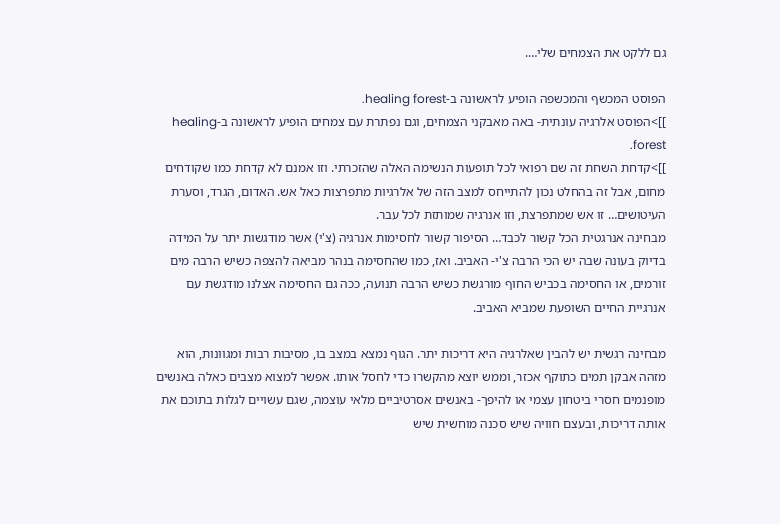גם ללקט את הצמחים שלי….

הפוסט המכשף והמכשפה הופיע לראשונה ב-healing forest.
]]>הפוסט אלרגיה עונתית- באה מאבקני הצמחים, וגם נפתרת עם צמחים הופיע לראשונה ב-healing forest.
]]>קדחת השחת זה שם רפואי לכל תופעות הנשימה האלה שהזכרתי. וזו אמנם לא קדחת כמו שקודחים מחום, אבל זה בהחלט נכון להתייחס למצב הזה של אלרגיות מתפרצות כאל אש. האדום, הגרד, וסערת העיטושים… זו אש שמתפרצת, וזו אנרגיה שמותזת לכל עבר.
מבחינה אנרגטית הכל קשור לכבד… הסיפור קשור לחסימות אנרגיה (צ'י) אשר מודגשות יתר על המידה בדיוק בעונה שבה יש הכי הרבה צ'י- האביב. ואז, כמו שהחסימה בנהר מביאה להצפה כשיש הרבה מים זורמים, או החסימה בכביש החוף מורגשת כשיש הרבה תנועה, ככה גם החסימה אצלנו מודגשת עם אנרגיית החיים השופעת שמביא האביב.

מבחינה רגשית יש להבין שאלרגיה היא דריכות יתר. הגוף נמצא במצב בו, מסיבות רבות ומגוונות, הוא מזהה אבקן תמים כתוקף אכזר, וממש יוצא מהקשרו כדי לחסל אותו. אפשר למצוא מצבים כאלה באנשים מופנמים חסרי ביטחון עצמי או להיפך- באנשים אסרטיביים מלאי עוצמה, שגם עשויים לגלות בתוכם את אותה דריכות, ובעצם חוויה שיש סכנה מוחשית שיש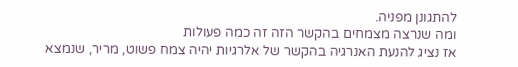להתגונן מפניה.
ומה שנרצה מצמחים בהקשר הזה זה כמה פעולות
אז נציג להנעת האנרגיה בהקשר של אלרגיות יהיה צמח פשוט, מריר, שנמצא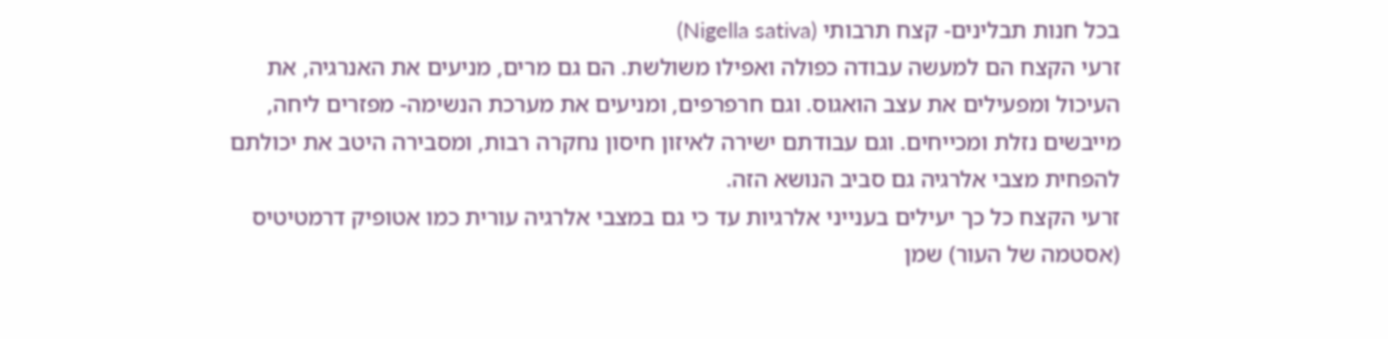בכל חנות תבלינים- קצח תרבותי (Nigella sativa)
זרעי הקצח הם למעשה עבודה כפולה ואפילו משולשת. הם גם מרים, מניעים את האנרגיה, את העיכול ומפעילים את עצב הואגוס. וגם חרפרפים, ומניעים את מערכת הנשימה- מפזרים ליחה, מייבשים נזלת ומכייחים. וגם עבודתם ישירה לאיזון חיסון נחקרה רבות, ומסבירה היטב את יכולתם להפחית מצבי אלרגיה גם סביב הנושא הזה.
זרעי הקצח כל כך יעילים בענייני אלרגיות עד כי גם במצבי אלרגיה עורית כמו אטופיק דרמטיטיס (אסטמה של העור) שמן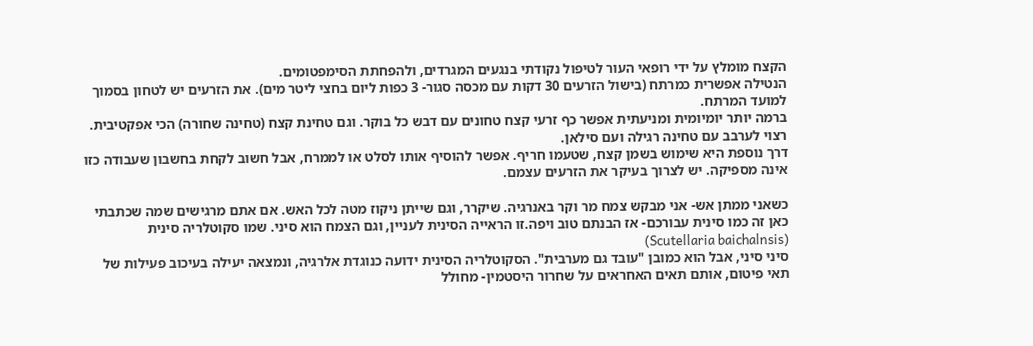הקצח מומלץ על ידי רופאי העור לטיפול נקודתי בנגעים המגרדים, ולהפחתת הסימפטומים.
הנטילה אפשרית כמרתח (בישול הזרעים 30 דקות עם מכסה סגור- 3 כפות ליום בחצי ליטר מים). את הזרעים יש לטחון בסמוך למועד המרתח.
ברמה יותר יומיומית ומניעתית אפשר כף זרעי קצח טחונים עם דבש כל בוקר. וגם טחינת קצח (טחינה שחורה) הכי אפקטיבית. רצוי לערבב עם טחינה רגילה ועם סילאן.
דרך נוספת היא שימוש בשמן קצח, שטעמו חריף. אפשר להוסיף אותו לסלט או לממרח, אבל חשוב לקחת בחשבון שעבודה כזו אינה מספיקה. יש לצרוך בעיקר את הזרעים עצמם.

כשאני ממתן אש- אני מבקש צמח מר וקר באנרגיה. שיקרר, וגם שייתן ניקוז מטה לכל האש. אם אתם מרגישים שמה שכתבתי כאן זה כמו סינית עבורכם- אז הבנתם טוב ויפה.זו הראייה הסינית לעניין, וגם הצמח הוא סיני. שמו סקוטלריה סינית (Scutellaria baichalnsis)
סיני סיני, אבל הוא כמובן "עובד גם מערבית". הסקוטלריה הסינית ידועה כנוגדת אלרגיה, ונמצאה יעילה בעיכוב פעילות של תאי פיטום, אותם תאים האחראים על שחרור היסטמין- מחולל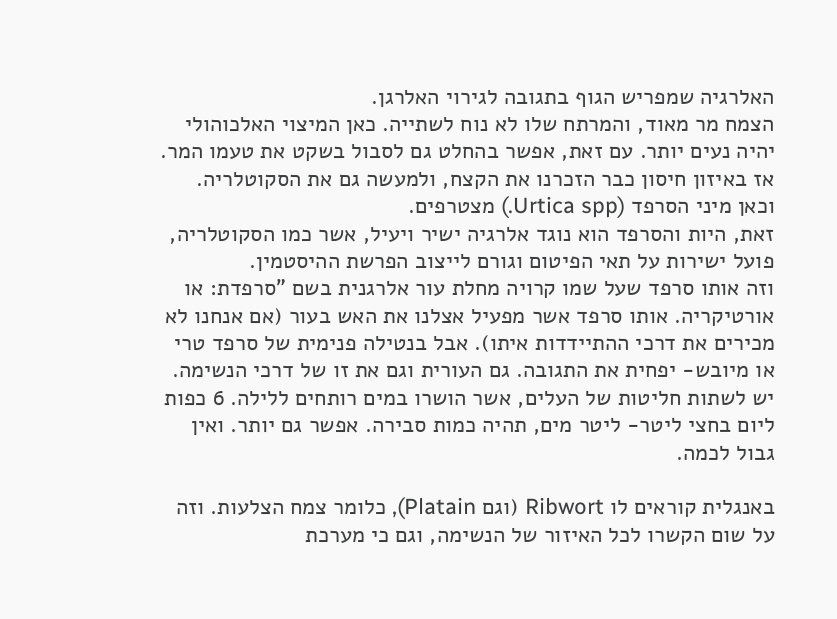האלרגיה שמפריש הגוף בתגובה לגירוי האלרגן.
הצמח מר מאוד, והמרתח שלו לא נוח לשתייה. כאן המיצוי האלכוהולי יהיה נעים יותר. עם זאת, אפשר בהחלט גם לסבול בשקט את טעמו המר.
אז באיזון חיסון כבר הזכרנו את הקצח, ולמעשה גם את הסקוטלריה. וכאן מיני הסרפד (Urtica spp.) מצטרפים.
זאת, היות והסרפד הוא נוגד אלרגיה ישיר ויעיל, אשר כמו הסקוטלריה, פועל ישירות על תאי הפיטום וגורם לייצוב הפרשת ההיסטמין.
וזה אותו סרפד שעל שמו קרויה מחלת עור אלרגנית בשם "סרפדת: או אורטיקריה. אותו סרפד אשר מפעיל אצלנו את האש בעור (אם אנחנו לא מכירים את דרכי ההתיידדות איתו). אבל בנטילה פנימית של סרפד טרי או מיובש- יפחית את התגובה. גם העורית וגם את זו של דרכי הנשימה.
יש לשתות חליטות של העלים, אשר הושרו במים רותחים ללילה. 6 כפות ליום בחצי ליטר- ליטר מים, תהיה כמות סבירה. אפשר גם יותר. ואין גבול לכמה.

באנגלית קוראים לו Ribwort (וגם Platain), כלומר צמח הצלעות. וזה על שום הקשרו לכל האיזור של הנשימה, וגם כי מערכת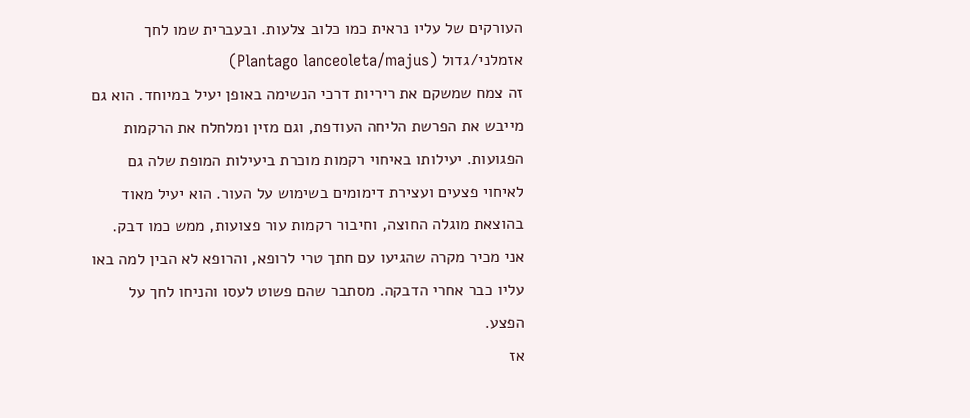העורקים של עליו נראית כמו כלוב צלעות. ובעברית שמו לחך אזמלני/גדול (Plantago lanceoleta/majus)
זה צמח שמשקם את ריריות דרכי הנשימה באופן יעיל במיוחד. הוא גם מייבש את הפרשת הליחה העודפת, וגם מזין ומלחלח את הרקמות הפגועות. יעילותו באיחוי רקמות מוכרת ביעילות המופת שלה גם לאיחוי פצעים ועצירת דימומים בשימוש על העור. הוא יעיל מאוד בהוצאת מוגלה החוצה, וחיבור רקמות עור פצועות, ממש כמו דבק.
אני מכיר מקרה שהגיעו עם חתך טרי לרופא, והרופא לא הבין למה באו עליו כבר אחרי הדבקה. מסתבר שהם פשוט לעסו והניחו לחך על הפצע.
אז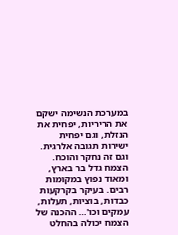במערכת הנשימה ישקם את הריריות, יפחית את הנזלת, וגם יפחית ישירות תגובה אלרגית. וגם זה נחקר והוכח.
הצמח גדל בר בארץ, ומאוד נפוץ במקומות רבים. בעיקר בקרקעות כבדות, בוציות, תעלות, עמקים וכו'… ההכנה של הצמח יכולה בהחלט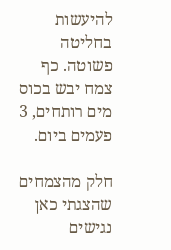להיעשות בחליטה פשוטה. כף צמח יבש בכוס מים רותחים, 3 פעמים ביום.

חלק מהצמחים שהצגתי כאן נגישים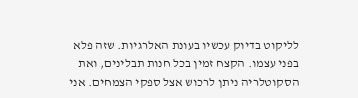לליקוט בדיוק עכשיו בעונת האלרגיות. שזה פלא בפני עצמו. הקצח זמין בכל חנות תבלינים, ואת הסקוטלריה ניתן לרכוש אצל ספקי הצמחים. אני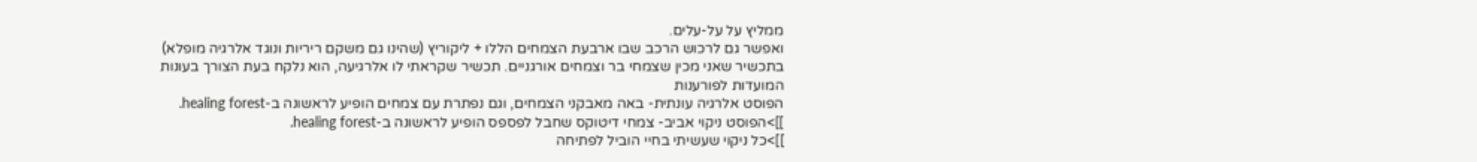ממליץ על על-עלים.
ואפשר גם לרכוש הרכב שבו ארבעת הצמחים הללו + ליקוריץ (שהינו גם משקם ריריות ונוגד אלרגיה מופלא) בתכשיר שאני מכין שצמחי בר וצמחים אורגניים. תכשיר שקראתי לו אלרגיעה, הוא נלקח בעת הצורך בעונות המועדות לפורענות
הפוסט אלרגיה עונתית- באה מאבקני הצמחים, וגם נפתרת עם צמחים הופיע לראשונה ב-healing forest.
]]>הפוסט ניקוי אביב- צמחי דיטוקס שחבל לפספס הופיע לראשונה ב-healing forest.
]]>כל ניקוי שעשיתי בחיי הוביל לפתיחה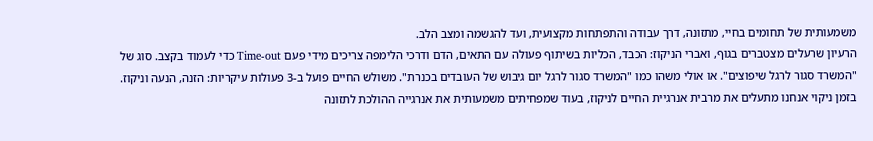משמעותית של תחומים בחיי, מתזונה, דרך עבודה והתפתחות מקצועית, ועד להגשמה ומצב הלב.
הרעיון שרעלים מצטברים בגוף, ואברי הניקוז: הכבד, הכליות בשיתוף פעולה עם התאים, הדם ודרכי הלימפה צריכים מידי פעם Time-out כדי לעמוד בקצב. סוג של "המשרד סגור לרגל שיפוצים". או אולי משהו כמו "המשרד סגור לרגל יום גיבוש של העובדים בכנרת". משולש החיים פועל ב-3 פעולות עיקריות: הזנה, הנעה וניקוז. בזמן ניקוי אנחנו מתעלים את מרבית אנרגיית החיים לניקוז, בעוד שמפחיתים משמעותית את אנרגייה ההולכת לתזונה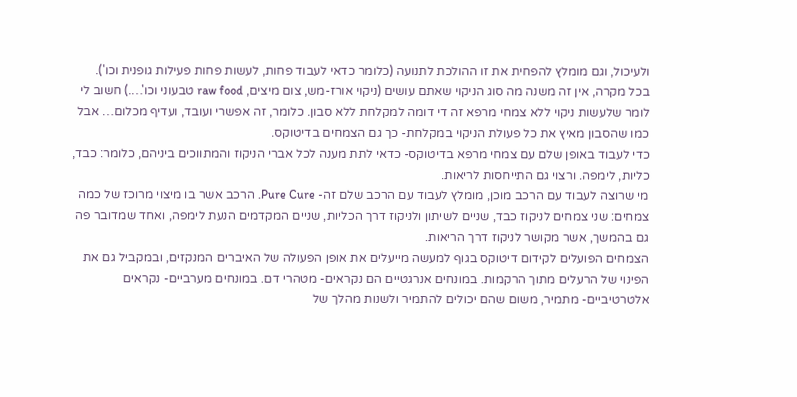ולעיכול, וגם מומלץ להפחית את זו ההולכת לתנועה (כלומר כדאי לעבוד פחות, לעשות פחות פעילות גופנית וכו').
בכל מקרה, אין זה משנה מה סוג הניקוי שאתם עושים (ניקוי אורז-מש, צום מיצים, raw food טבעוני וכו'….) חשוב לי לומר שלעשות ניקוי ללא צמחי מרפא זה די דומה למקלחת ללא סבון. כלומר, זה אפשרי ועובד, ועדיף מכלום… אבל כמו שהסבון מאיץ את כל פעולת הניקוי במקלחת- כך גם הצמחים בדיטוקס.
כדי לעבוד באופן שלם עם צמחי מרפא בדיטוקס- כדאי לתת מענה לכל אברי הניקוז והמתווכים ביניהם, כלומר: כבד, כליות, לימפה. ורצוי גם התייחסות לריאות.
מי שרוצה לעבוד עם הרכב מוכן, מומלץ לעבוד עם הרכב שלם זה- Pure Cure. הרכב אשר בו מיצוי מרוכז של כמה צמחים: שני צמחים לניקוז כבד, שניים לשיתון ולניקוז דרך הכליות, שניים המקדמים הנעת לימפה, ואחד שמדובר פה גם בהמשך, אשר מקושר לניקוז דרך הריאות.
הצמחים הפועלים לקידום דיטוקס בגוף למעשה מייעלים את אופן הפעולה של האיברים המנקזים, ובמקביל גם את הפינוי של הרעלים מתוך הרקמות. במונחים אנרגטיים הם נקראים- מטהרי דם. במונחים מערביים- נקראים אלטרטיביים- מתמיר, משום שהם יכולים להתמיר ולשנות מהלך של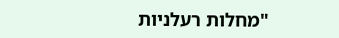"מחלות רעלניות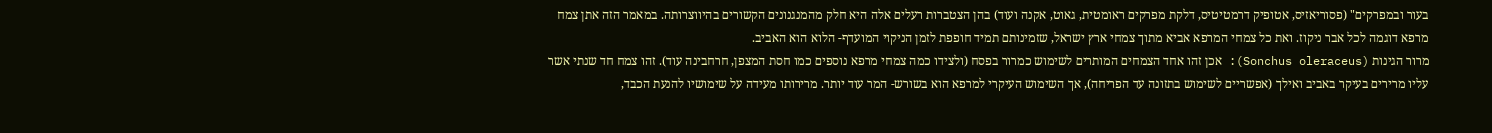בעור ובמפרקים" (פסוריאזיס, אטופיק דרמטיטיס, דלקת מפרקים ראומטית, גאוט, אקנה ועוד) בהן הצטברות רעלים אלה היא חלק מהמנגנונים הקשורים בהיווצרותה. במאמר הזה אתן צמח מרפא דוגמה לכל אבר ניקוז. ואת כל צמחי המרפא אביא מתוך צמחי ארץ ישראל, שזמינותם תמיד חופפת לזמן הניקוי המועדף- הלוא הוא האביב.
מרור הגינות (Sonchus oleraceus): אכן זהו אחד הצמחים המותרים לשימוש כמרור בפסח (ולצידו כמה צמחי מרפא נוספים כמו חסת המצפן, חרחבינה עוד). זהו צמח חד שנתי אשר עליו מרירים בעיקר באביב ואילך (אפשריים לשימוש בתזונה עד הפריחה), אך השימוש העיקרי למרפא הוא בשורש- המר עוד יותר. מרירותו מעידה על שימושיו להנעת הכבד,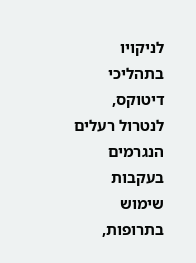לניקויו בתהליכי דיטוקס, לנטרול רעלים הנגרמים בעקבות שימוש בתרופות,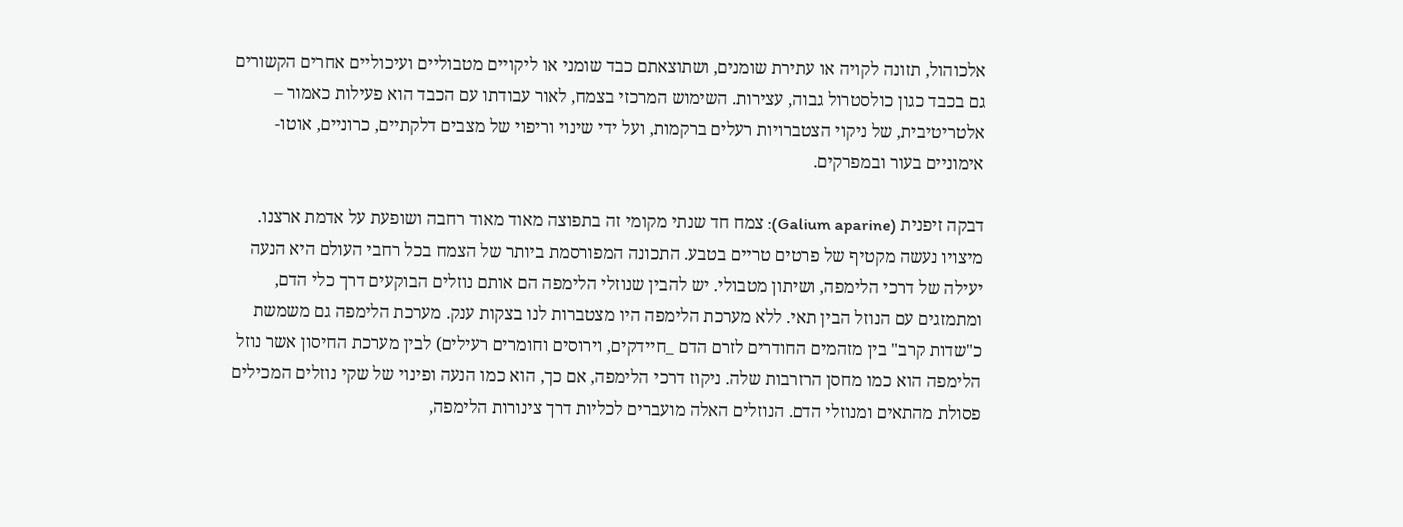אלכוהול, תזונה לקויה או עתירת שומנים, ושתוצאתם כבד שומני או ליקויים מטבוליים ועיכוליים אחרים הקשורים גם בכבד כגון כולסטרול גבוה, עצירות. השימוש המרכזי בצמח, לאור עבודתו עם הכבד הוא פעילות כאמור – אלטריטיבית, של ניקוי הצטברויות רעלים ברקמות, ועל ידי שינוי וריפוי של מצבים דלקתיים, כרוניים, אוטו-אימוניים בעור ובמפרקים.

דבקה זיפנית (Galium aparine): צמח חד שנתי מקומי זה בתפוצה מאוד מאוד רחבה ושופעת על אדמת ארצנו. מיצויו נעשה מקטיף של פרטים טריים בטבע. התכונה המפורסמת ביותר של הצמח בכל רחבי העולם היא הנעה יעילה של דרכי הלימפה, ושיתון מטבולי. יש להבין שנוזלי הלימפה הם אותם נוזלים הבוקעים דרך כלי הדם, ומתמזגים עם הנוזל הבין תאי. ללא מערכת הלימפה היו מצטברות לנו בצקות ענק. מערכת הלימפה גם משמשת כ"שדות קרב" בין מזהמים החודרים לזרם הדם _חיידקים, וירוסים וחומרים רעילים) לבין מערכת החיסון אשר נוזל הלימפה הוא כמו מחסן הרזרבות שלה. ניקוז דרכי הלימפה, אם כך, הוא כמו הנעה ופינוי של שקי נוזלים המכילים פסולת מהתאים ומנוזלי הדם. הנוזלים האלה מועברים לכליות דרך צינורות הלימפה,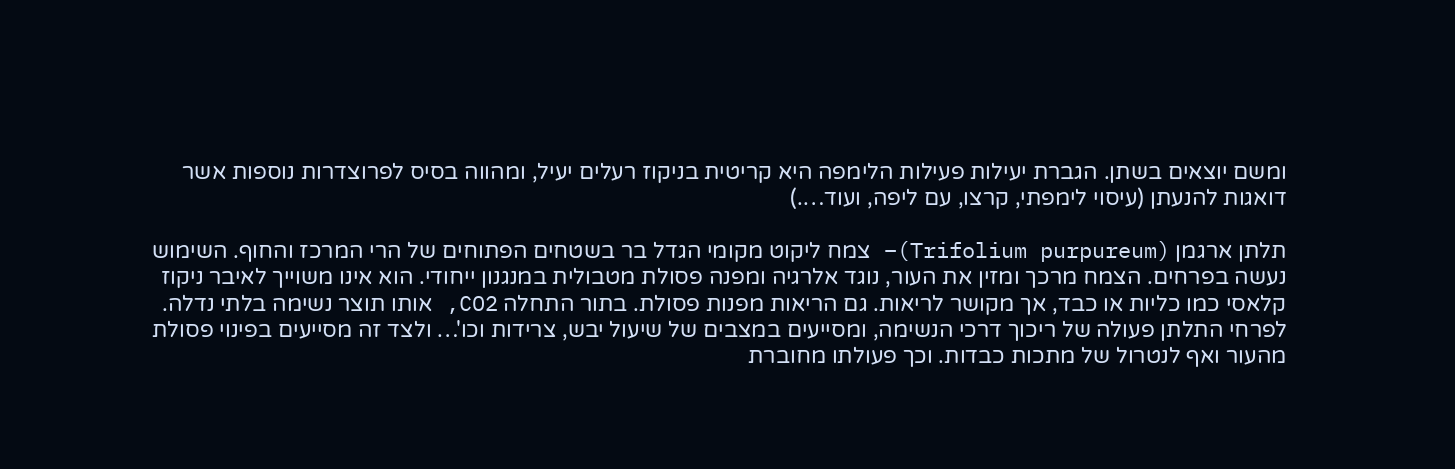ומשם יוצאים בשתן. הגברת יעילות פעילות הלימפה היא קריטית בניקוז רעלים יעיל, ומהווה בסיס לפרוצדרות נוספות אשר דואגות להנעתן (עיסוי לימפתי, קרצו, עם ליפה, ועוד….)

תלתן ארגמן (Trifolium purpureum)– צמח ליקוט מקומי הגדל בר בשטחים הפתוחים של הרי המרכז והחוף. השימוש נעשה בפרחים. הצמח מרכך ומזין את העור, נוגד אלרגיה ומפנה פסולת מטבולית במנגנון ייחודי. הוא אינו משוייך לאיבר ניקוז קלאסי כמו כליות או כבד, אך מקושר לריאות. גם הריאות מפנות פסולת. בתור התחלה CO2, אותו תוצר נשימה בלתי נדלה. לפרחי התלתן פעולה של ריכוך דרכי הנשימה, ומסייעים במצבים של שיעול יבש, צרידות וכו'… ולצד זה מסייעים בפינוי פסולת מהעור ואף לנטרול של מתכות כבדות. וכך פעולתו מחוברת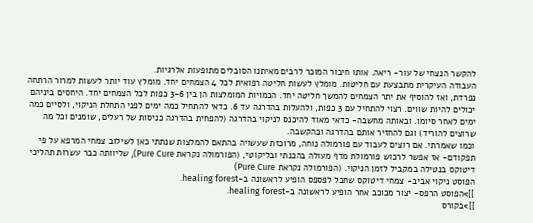להקשר הנצחי של עור- ריאה. אותו חיבור המוכר לרבים מאיתנו הסובלים מתופעות אלרגיות.
העבודה העיקרית מתבצעת עם חליטות. מומלץ לעשות חליטה רפואית לכל 4 הצמחים יחד. מומלץ עוד יותר לעשות למרור הרתחה נפרדת, ואז להוסיף את יתר הצמחים להמשך חליטה יחד. הכמויות המומלצות הן בין 3-6 כפות לכל הצמחים יחד. היחסים ביניהם יכולים להיות שווים. רצוי להתחיל עם 3 כפות, ולהעלות בהדרגה עד 6. כדאי להתחיל כמה ימים לפני התחלת הניקוי, ולסיים כמה ימים לאחר סיומו. ובאותה מחשבה- כדאי מאוד להיכנס לניקוי בהדרגה (להפחית בהדרגה כניסות של רעלים, שומנים וכל מה שרוצים להוריד) וגם להחזיר אותם בהדרגה ובהקשבה.
וכמו שאמרתי. אם רוצים לעבוד עם פורמולה נוחה, מרוכזת שעשויה בהתאם להמלצות שנתתי כאן לשילוב צמחי המרפא על פי תפקודם- אז אפשר לרכוש פורמולת מדף מעולה בהכנתי ובליקוטי, (הפורמולה נקראת Pure Cure), שליוותה כבר עשרות תהליכי דיטוקס בנטילה במקביל לזמן הניקוי. (הפורמולה נקראת Pure Cure)
הפוסט ניקוי אביב- צמחי דיטוקס שחבל לפספס הופיע לראשונה ב-healing forest.
]]>הפוסט הרפס- יצור מכוכב אחר הופיע לראשונה ב-healing forest.
]]>בקורס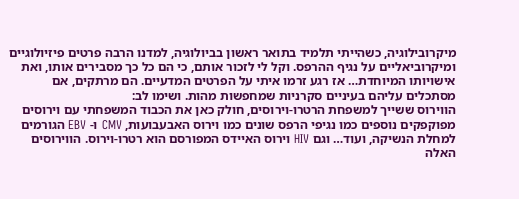מיקרובילוגיה, כשהייתי תלמיד בתואר ראשון בביולוגיה, למדנו הרבה פרטים פיזיולוגיים ומיקרוביאליים על נגיף ההרפס. וקל לי לזכור אותם, כי הם כל כך מסבירים אותו, ואת אישויותו המיוחדת… אז רגע זרמו איתי על הפרטים המדעיים. הם מרתקים, אם מסתכלים עליהם בעיניים סקרניות שמחפשות מהות. ושימו לב:
הווירוס ששייך למשפחת הרטרו-וירוסים, חולק כאן את הכבוד המשפחתי עם וירוסים מפוקפקים נוספים כמו נגיפי הרפס שונים כמו וירוס האבעבועות, CMV ו- EBV הגורמים למחלת הנשיקה, ועוד… וגם HIV וירוס האיידס המפורסם הוא רטרו-וירוס. הווירוסים האלה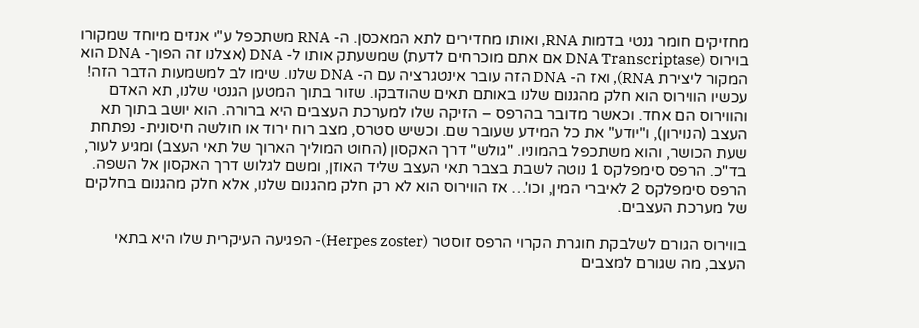מחזיקים חומר גנטי בדמות RNA, ואותו מחדירים לתא המאכסן. ה- RNA משתכפל ע"י אנזים מיוחד שמקורו בוירוס (DNA Transcriptase אם אתם מוכרחים לדעת) שמשעתק אותו ל- DNA (אצלנו זה הפוך- DNA הוא המקור ליצירת RNA), ואז ה- DNA הזה עובר אינטגרציה עם ה- DNA שלנו. שימו לב למשמעות הדבר הזה!
עכשיו הווירוס הוא חלק מהגנום שלנו באותם תאים שהודבקו. שזור בתוך המטען הגנטי שלנו, תא האדם והווירוס הם אחד. וכאשר מדובר בהרפס – הזיקה שלו למערכת העצבים היא ברורה. הוא יושב בתוך תא העצב (הנוירון), ו"יודע" את כל המידע שעובר שם. וכשיש סטרס, מצב רוח ירוד או חולשה חיסונית- נפתחת שעת הכושר, והוא משתכפל בהמוניו. "גולש" דרך האקסון (החוט המוליך הארוך של תאי העצב) ומגיע לעור, בד"כ. הרפס סימפלקס 1 נוטה לשבת בצבר תאי העצב שליד האוזן, ומשם לגלוש דרך האקסון אל השפה. הרפס סימפלקס 2 לאיברי המין, וכו'… אז הווירוס הוא לא רק חלק מהגנום שלנו, אלא חלק מהגנום בחלקים של מערכת העצבים.

בווירוס הגורם לשלבקת חוגרת הקרוי הרפס זוסטר (Herpes zoster)- הפגיעה העיקרית שלו היא בתאי העצב, מה שגורם למצבים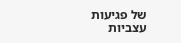של פגיעות עצביות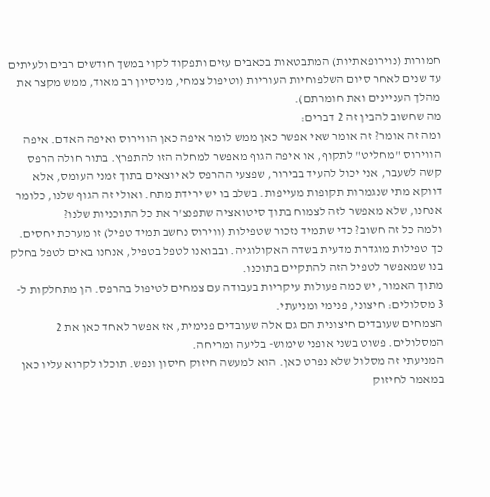חמורות (נוירופאתיות) המתבטאות בכאבים עזים ותפקוד לקוי במשך חודשים רבים ולעיתים עד שנים לאחר סיום השלפוחיות העוריות (וטיפול צמחי, מניסיון רב מאוד, ממש מקצר את מהלך העניינים ואת חומרתם).
מה שחשוב להבין זה 2 דברים:
ומה זה אומר? זה אומר שאי אפשר כאן ממש לומר איפה כאן הווירוס ואיפה האדם. איפה הווירוס "מחליט" לתקוף, או איפה הגוף מאפשר למחלה הזו להתפרץ. בתור חולה הרפס קשה לשעבר, אני יכול להעיד בבירור, שפצעי ההרפס לא יוצאים בתוך זמני העומס, אלא דווקא מתי שנגמרות תקופות מעייפות. בשלב בו יש ירידת מתח. ואולי זה הגוף שלנו, כלומר אנחנו, שלא מאפשר לזה לצמוח בתוך סיטואציה שתפנצ'ר את כל התוכניות שלנו?
ולמה כל זה חשוב? כדי שתמיד נזכור שטפילות (ווירוס נחשב תמיד טפיל) זו מערכת יחסים. כך טפילות מוגדרת מדעית בשדה האקולוגיה. ובבואנו לטפל בטפיל, אנחנו באים לטפל בחלק בנו שמאפשר לטפיל הזה להתקיים בתוכנו.
מתוך האמור, יש כמה פעולות עיקריות בעבודה עם צמחים לטיפול בהרפס. הן מתחלקות ל- 3 מסלולים: חיצוני, פנימי ומניעתי.
הצמחים שעובדים חיצונית הם גם אלה שעובדים פנימית, אז אפשר לאחד כאן את 2 המסלולים. פשוט בשני אופני שימוש- בליעה ומריחה.
המניעתי זה מסלול שלא נפרט כאן. הוא למעשה חיזוק חיסון ונפש. תוכלו לקרוא עליו כאן במאמר לחיזוק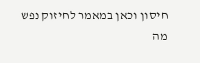חיסון וכאן במאמר לחיזוק נפש
מה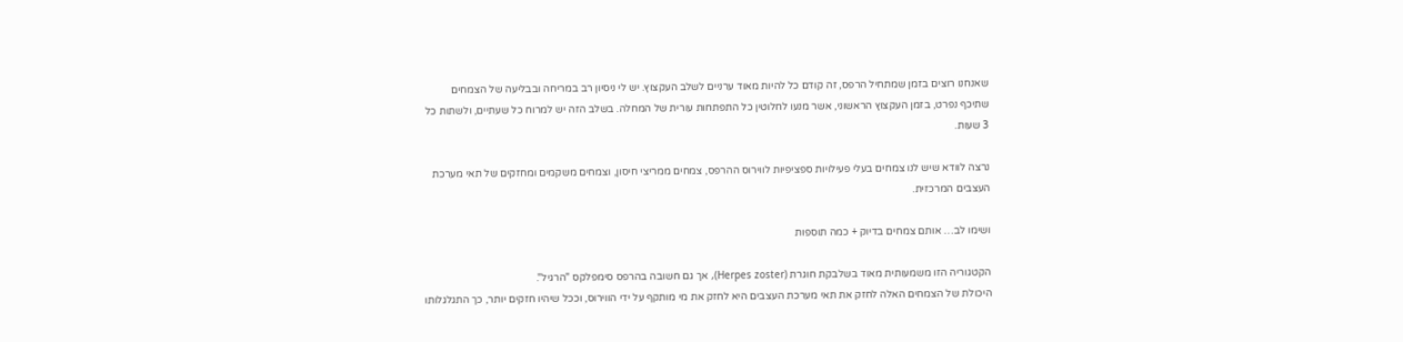שאנחנו רוצים בזמן שמתחיל הרפס, זה קודם כל להיות מאוד ערניים לשלב העקצוץ. יש לי ניסיון רב במריחה ובבליעה של הצמחים שתיכף נפרט, בזמן העקצוץ הראשוני, אשר מנעו לחלוטין כל התפתחות עורית של המחלה. בשלב הזה יש למרוח כל שעתיים, ולשתות כל 3 שעות.

נרצה לוודא שיש לנו צמחים בעלי פעילויות ספציפיות לווירוס ההרפס, צמחים ממריצי חיסון, וצמחים משקמים ומחזקים של תאי מערכת העצבים המרכזית.

ושימו לב… אותם צמחים בדיוק + כמה תוספות

הקטגוריה הזו משמעותית מאוד בשלבקת חוגרת (Herpes zoster), אך גם חשובה בהרפס סימפלקס "הרגיל".
היכולת של הצמחים האלה לחזק את תאי מערכת העצבים היא לחזק את מי מותקף על ידי הווירוס, וככל שיהיו חזקים יותר, כך התגלגלותו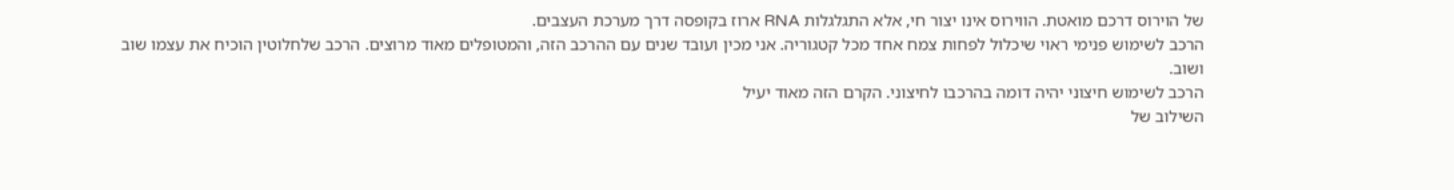של הוירוס דרכם מואטת. הווירוס אינו יצור חי, אלא התגלגלות RNA ארוז בקופסה דרך מערכת העצבים.
הרכב לשימוש פנימי ראוי שיכלול לפחות צמח אחד מכל קטגוריה. אני מכין ועובד שנים עם ההרכב הזה, והמטופלים מאוד מרוצים. הרכב שלחלוטין הוכיח את עצמו שוב ושוב.
הרכב לשימוש חיצוני יהיה דומה בהרכבו לחיצוני. הקרם הזה מאוד יעיל
השילוב של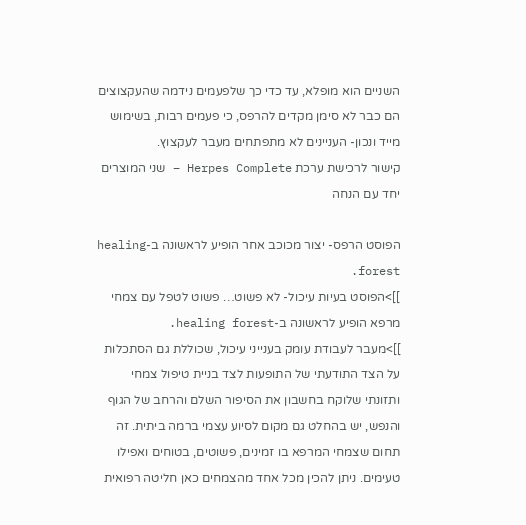השניים הוא מופלא, עד כדי כך שלפעמים נידמה שהעקצוצים הם כבר לא סימן מקדים להרפס, כי פעמים רבות, בשימוש מייד ונכון- העניינים לא מתפתחים מעבר לעקצוץ.
קישור לרכישת ערכת Herpes Complete – שני המוצרים יחד עם הנחה

הפוסט הרפס- יצור מכוכב אחר הופיע לראשונה ב-healing forest.
]]>הפוסט בעיות עיכול- לא פשוט… פשוט לטפל עם צמחי מרפא הופיע לראשונה ב-healing forest.
]]>מעבר לעבודת עומק בענייני עיכול, שכוללת גם הסתכלות על הצד התודעתי של התופעות לצד בניית טיפול צמחי ותזונתי שלוקח בחשבון את הסיפור השלם והרחב של הגוף והנפש, יש בהחלט גם מקום לסיוע עצמי ברמה ביתית. זה תחום שצמחי המרפא בו זמינים, פשוטים, בטוחים ואפילו טעימים. ניתן להכין מכל אחד מהצמחים כאן חליטה רפואית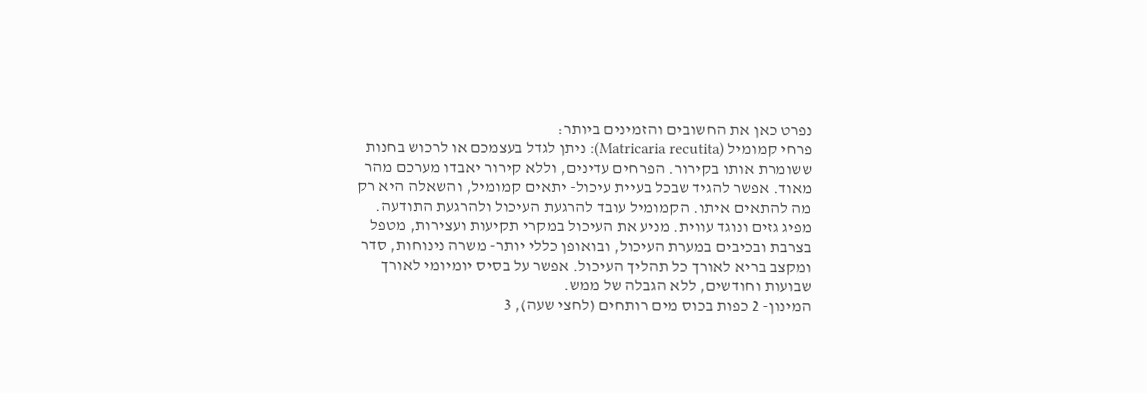נפרט כאן את החשובים והזמינים ביותר:
פרחי קמומיל (Matricaria recutita): ניתן לגדל בעצמכם או לרכוש בחנות ששומרת אותו בקירור. הפרחים עדינים, וללא קירור יאבדו מערכם מהר מאוד. אפשר להגיד שבכל בעיית עיכול- יתאים קמומיל, והשאלה היא רק מה להתאים איתו. הקמומיל עובד להרגעת העיכול ולהרגעת התודעה. מפיג גזים ונוגד עווית. מניע את העיכול במקרי תקיעות ועצירות, מטפל בצרבת ובכיבים במערת העיכול, ובואופן כללי יותר- משרה נינוחות, סדר ומקצב בריא לאורך כל תהליך העיכול. אפשר על בסיס יומיומי לאורך שבועות וחודשים, ללא הגבלה של ממש.
המינון- 2 כפות בכוס מים רותחים (לחצי שעה), 3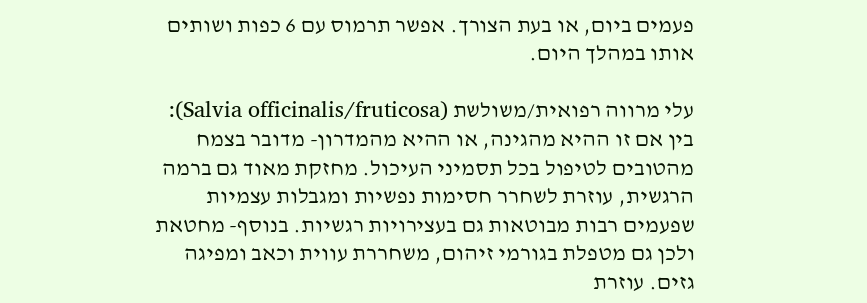פעמים ביום, או בעת הצורך. אפשר תרמוס עם 6 כפות ושותים אותו במהלך היום.

עלי מרווה רפואית/משולשת (Salvia officinalis/fruticosa): בין אם זו ההיא מהגינה, או ההיא מהמדרון- מדובר בצמח מהטובים לטיפול בכל תסמיני העיכול. מחזקת מאוד גם ברמה הרגשית, עוזרת לשחרר חסימות נפשיות ומגבלות עצמיות שפעמים רבות מבוטאות גם בעצירויות רגשיות. בנוסף- מחטאת ולכן גם מטפלת בגורמי זיהום, משחררת עווית וכאב ומפיגה גזים. עוזרת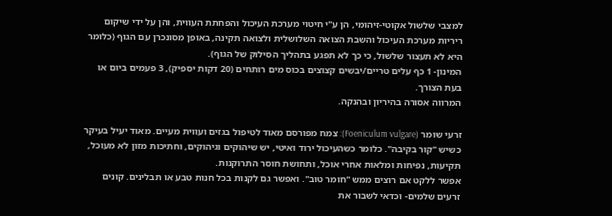למצבי שלשול אקוטי-זיהומי, הן ע"י חיטוי מערכת העיכול והפחתת העווית, והן על ידי שיקום ריריות מערכת העיכול והשבת הצואה השלושלית ולצואה תקינה, באופן מסונכרן עם הגוף (כלומר היא לא תעצור שלשול, כי כך לא תפגע בתהליך הסילוק של הגוף).
המינון- 1 כף עלים טריים/יבשים קצוצים בכוס מים רותחים (20 דקות יספיק), 3 פעמים ביום או בעת הצורך.
המרווה אסורה בהיריון ובהנקה.

זרעי שומר (Foeniculum vulgare): צמח מפורסם מאוד לטיפול בגזים ועווית מעיים. מאוד יעיל בעיקר כשיש "קור בקיבה". כלומר כשהעיכול ירוד ואיטי, יש שיהוקים וגיהוקים, וחתיכות מזון לא מעוכל, תקיעות, נפיחות ומלאות אחרי אוכל, ותחושת חוסר התרוקנות.
אפשר ללקט אם רוצים ממש "חומר טוב". ואפשר גם לקנות בכל חנות טבע או תבלינים. קונים זרעים שלמים- וכדאי לשבור את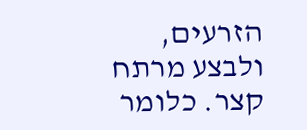הזרעים, ולבצע מרתח קצר. כלומר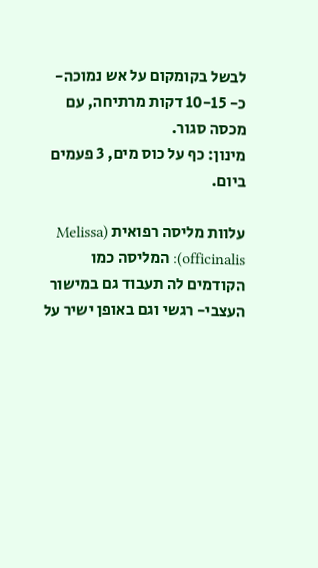לבשל בקומקום על אש נמוכה- כ- 10-15 דקות מרתיחה, עם מכסה סגור.
מינון: כף על כוס מים, 3 פעמים ביום.

עלוות מליסה רפואית (Melissa officinalis): המליסה כמו הקודמים לה תעבוד גם במישור העצבי- רגשי וגם באופן ישיר על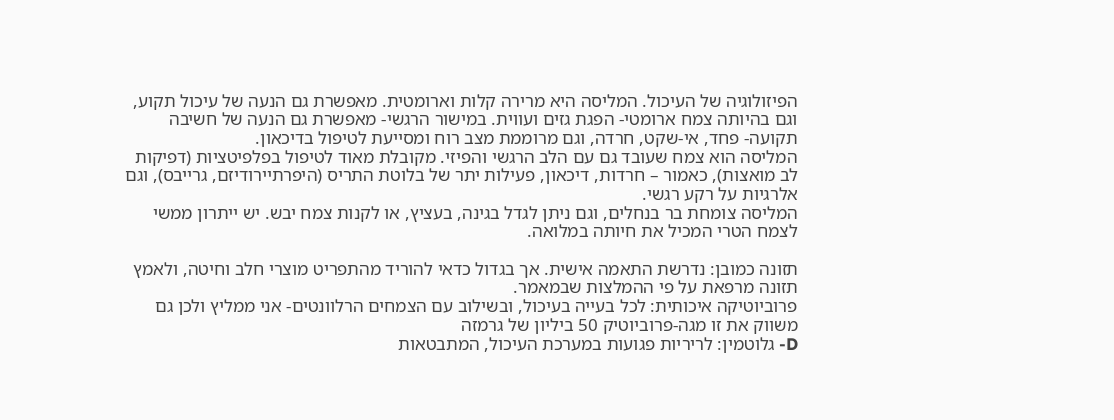הפיזולוגיה של העיכול. המליסה היא מרירה קלות וארומטית. מאפשרת גם הנעה של עיכול תקוע, וגם בהיותה צמח ארומטי- הפגת גזים ועווית. במישור הרגשי- מאפשרת גם הנעה של חשיבה תקועה- פחד, אי-שקט, חרדה, וגם מרוממת מצב רוח ומסייעת לטיפול בדיכאון.
המליסה הוא צמח שעובד גם עם הלב הרגשי והפיזי. מקובלת מאוד לטיפול בפלפיטציות (דפיקות לב מואצות), כאמור – חרדות, דיכאון, פעילות יתר של בלוטת התריס (היפרתיירודיזם, גרייבס), וגם אלרגיות על רקע רגשי.
המליסה צומחת בר בנחלים, וגם ניתן לגדל בגינה, בעציץ, או לקנות צמח יבש. יש ייתרון ממשי לצמח הטרי המכיל את חיותה במלואה.

תזונה כמובן: נדרשת התאמה אישית. אך בגדול כדאי להוריד מהתפריט מוצרי חלב וחיטה, ולאמץ תזונה מרפאת על פי ההמלצות שבמאמר.
פרוביוטיקה איכותית: לכל בעייה בעיכול, ובשילוב עם הצמחים הרלוונטים- אני ממליץ ולכן גם משווק את זו מגה-פרוביוטיק 50 ביליון של גרמזה
D- גלוטמין: לריריות פגועות במערכת העיכול, המתבטאות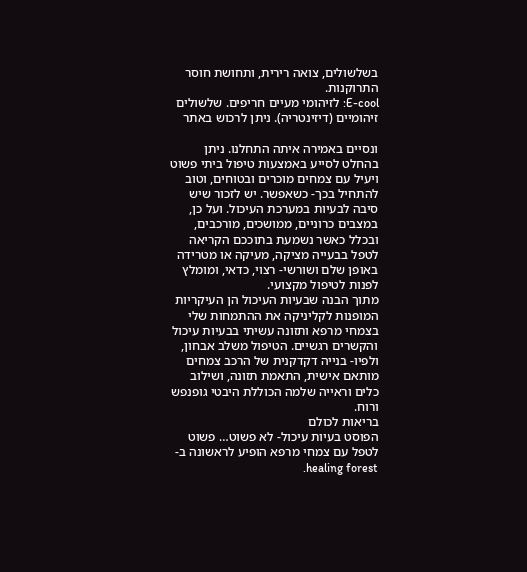בשלשולים, צואה רירית, ותחושת חוסר התרוקנות.
E-cool: לזיהומי מעיים חריפים. שלשולים זיהומיים (דיזינטריה). ניתן לרכוש באתר

ונסיים באמירה איתה התחלנו. ניתן בהחלט לסייע באמצעות טיפול ביתי פשוט ויעיל עם צמחים מוכרים ובטוחים, וטוב להתחיל בכך- כשאפשר. יש לזכור שיש סיבה לבעיות במערכת העיכול. ועל כן, במצבים כרוניים, ממושכים, מורכבים, ובכלל כאשר נשמעת בתוככם הקריאה לטפל בבעייה מציקה, מעיקה או מטרידה באופן שלם ושורשי- רצוי, כדאי, ומומלץ לפנות לטיפול מקצועי.
מתוך הבנה שבעיות העיכול הן העיקריות המופנות לקליניקה את ההתמחות שלי בצמחי מרפא ותזונה עשיתי בבעיות עיכול והקשרים רגשיים. הטיפול משלב אבחון, ולפיו- בנייה דקדקנית של הרכב צמחים מותאם אישית, התאמת תזונה, ושילוב כלים וראייה שלמה הכוללת היבטי גופנפש ורוח.
בריאות לכולם
הפוסט בעיות עיכול- לא פשוט… פשוט לטפל עם צמחי מרפא הופיע לראשונה ב-healing forest.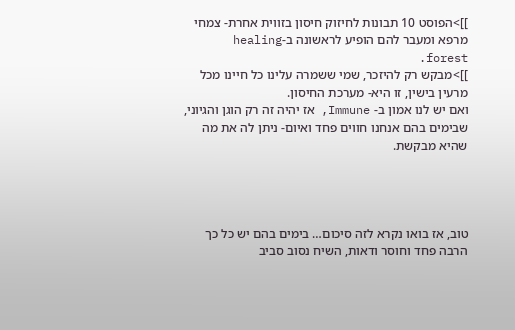]]>הפוסט 10 תבונות לחיזוק חיסון בזווית אחרת- צמחי מרפא ומעבר להם הופיע לראשונה ב-healing forest.
]]>מבקש רק להיזכר, שמי ששמרה עלינו כל חיינו מכל מרעין בישין, זו היא- מערכת החיסון.
ואם יש לנו אמון ב- Immune, אז יהיה זה רק הוגן והגיוני, שבימים בהם אנחנו חווים פחד ואיום- ניתן לה את מה שהיא מבקשת.




טוב, אז בואו נקרא לזה סיכום… בימים בהם יש כל כך הרבה פחד וחוסר ודאות, השיח נסוב סביב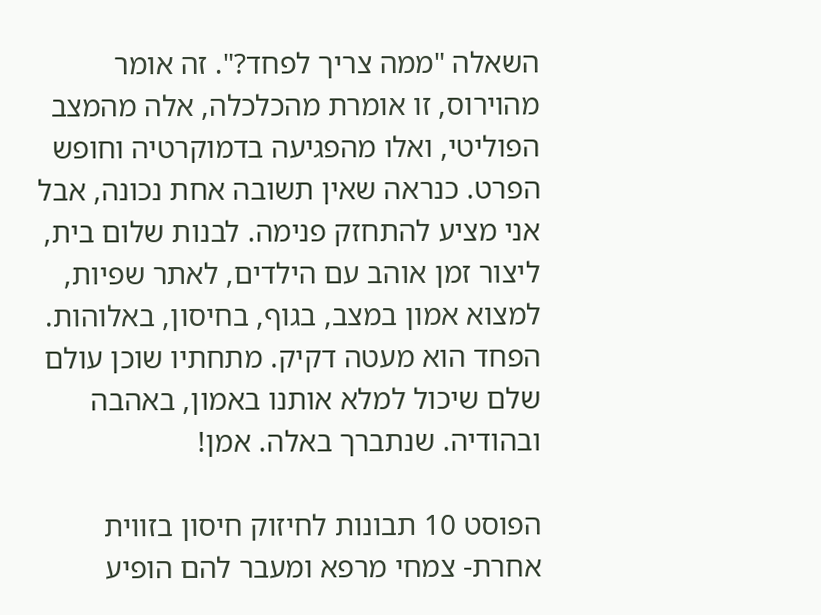השאלה "ממה צריך לפחד?". זה אומר מהוירוס, זו אומרת מהכלכלה, אלה מהמצב הפוליטי, ואלו מהפגיעה בדמוקרטיה וחופש הפרט. כנראה שאין תשובה אחת נכונה, אבל אני מציע להתחזק פנימה. לבנות שלום בית, ליצור זמן אוהב עם הילדים, לאתר שפיות, למצוא אמון במצב, בגוף, בחיסון, באלוהות. הפחד הוא מעטה דקיק. מתחתיו שוכן עולם שלם שיכול למלא אותנו באמון, באהבה ובהודיה. שנתברך באלה. אמן!

הפוסט 10 תבונות לחיזוק חיסון בזווית אחרת- צמחי מרפא ומעבר להם הופיע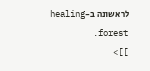לראשונה ב-healing forest.
]]>